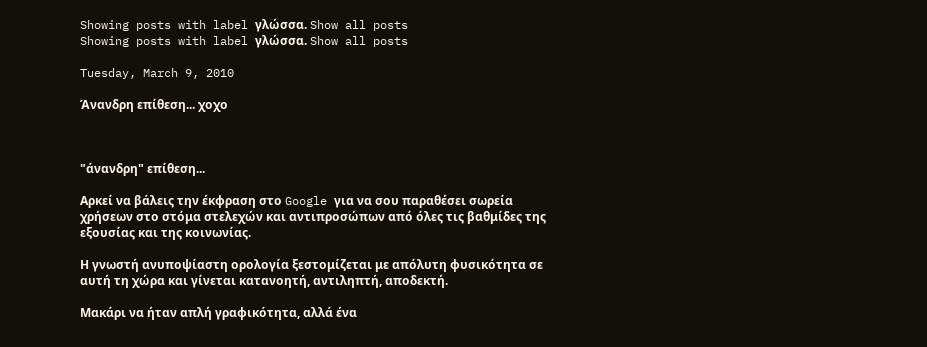Showing posts with label γλώσσα. Show all posts
Showing posts with label γλώσσα. Show all posts

Tuesday, March 9, 2010

Άνανδρη επίθεση... χοχο



"άνανδρη" επίθεση...

Αρκεί να βάλεις την έκφραση στο Google για να σου παραθέσει σωρεία χρήσεων στο στόμα στελεχών και αντιπροσώπων από όλες τις βαθμίδες της εξουσίας και της κοινωνίας.

Η γνωστή ανυποψίαστη ορολογία ξεστομίζεται με απόλυτη φυσικότητα σε αυτή τη χώρα και γίνεται κατανοητή, αντιληπτή, αποδεκτή.

Μακάρι να ήταν απλή γραφικότητα, αλλά ένα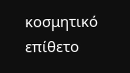κοσμητικό επίθετο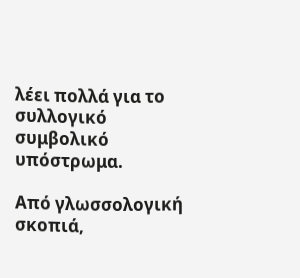λέει πολλά για το συλλογικό συμβολικό υπόστρωμα.

Από γλωσσολογική σκοπιά,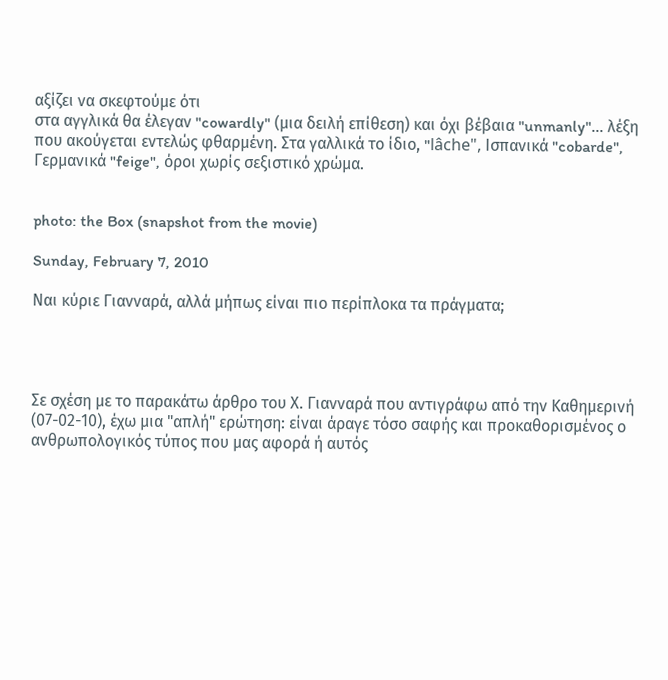αξίζει να σκεφτούμε ότι
στα αγγλικά θα έλεγαν "cowardly" (μια δειλή επίθεση) και όχι βέβαια "unmanly"... λέξη που ακούγεται εντελώς φθαρμένη. Στα γαλλικά το ίδιο, "lâche", Ισπανικά "cobarde", Γερμανικά "feige", όροι χωρίς σεξιστικό χρώμα.


photo: the Box (snapshot from the movie)

Sunday, February 7, 2010

Ναι κύριε Γιανναρά, αλλά μήπως είναι πιο περίπλοκα τα πράγματα;




Σε σχέση με το παρακάτω άρθρο του Χ. Γιανναρά που αντιγράφω από την Καθημερινή
(07-02-10), έχω μια "απλή" ερώτηση: είναι άραγε τόσο σαφής και προκαθορισμένος ο ανθρωπολογικός τύπος που μας αφορά ή αυτός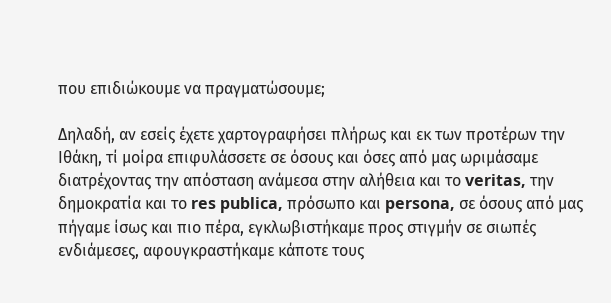που επιδιώκουμε να πραγματώσουμε;

Δηλαδή, αν εσείς έχετε χαρτογραφήσει πλήρως και εκ των προτέρων την Ιθάκη, τί μοίρα επιφυλάσσετε σε όσους και όσες από μας ωριμάσαμε διατρέχοντας την απόσταση ανάμεσα στην αλήθεια και το veritas, την δημοκρατία και το res publica, πρόσωπo και persona, σε όσους από μας πήγαμε ίσως και πιο πέρα, εγκλωβιστήκαμε προς στιγμήν σε σιωπές ενδιάμεσες, αφουγκραστήκαμε κάποτε τους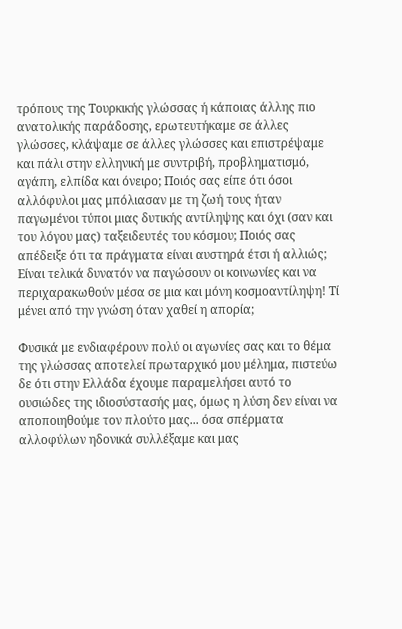τρόπους της Τουρκικής γλώσσας ή κάποιας άλλης πιο ανατολικής παράδοσης, ερωτευτήκαμε σε άλλες γλώσσες, κλάψαμε σε άλλες γλώσσες και επιστρέψαμε και πάλι στην ελληνική με συντριβή, προβληματισμό, αγάπη, ελπίδα και όνειρο; Ποιός σας είπε ότι όσοι αλλόφυλοι μας μπόλιασαν με τη ζωή τους ήταν παγωμένοι τύποι μιας δυτικής αντίληψης και όχι (σαν και του λόγου μας) ταξειδευτές του κόσμου; Ποιός σας απέδειξε ότι τα πράγματα είναι αυστηρά έτσι ή αλλιώς; Είναι τελικά δυνατόν να παγώσουν οι κοινωνίες και να περιχαρακωθούν μέσα σε μια και μόνη κοσμοαντίληψη! Τί μένει από την γνώση όταν χαθεί η απορία;

Φυσικά με ενδιαφέρουν πολύ οι αγωνίες σας και το θέμα της γλώσσας αποτελεί πρωταρχικό μου μέλημα, πιστεύω δε ότι στην Ελλάδα έχουμε παραμελήσει αυτό το ουσιώδες της ιδιοσύστασής μας, όμως η λύση δεν είναι να αποποιηθούμε τον πλούτο μας... όσα σπέρματα αλλοφύλων ηδονικά συλλέξαμε και μας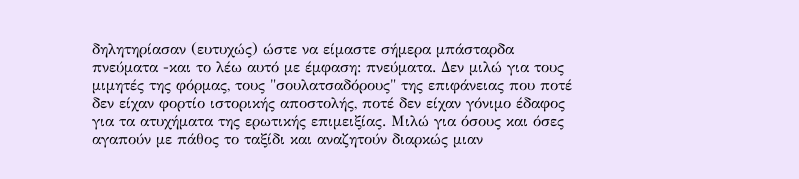δηλητηρίασαν (ευτυχώς) ώστε να είμαστε σήμερα μπάσταρδα πνεύματα -και το λέω αυτό με έμφαση: πνεύματα. Δεν μιλώ για τους μιμητές της φόρμας, τους "σουλατσαδόρους" της επιφάνειας που ποτέ δεν είχαν φορτίο ιστορικής αποστολής, ποτέ δεν είχαν γόνιμο έδαφος για τα ατυχήματα της ερωτικής επιμειξίας. Μιλώ για όσους και όσες αγαπούν με πάθος το ταξίδι και αναζητούν διαρκώς μιαν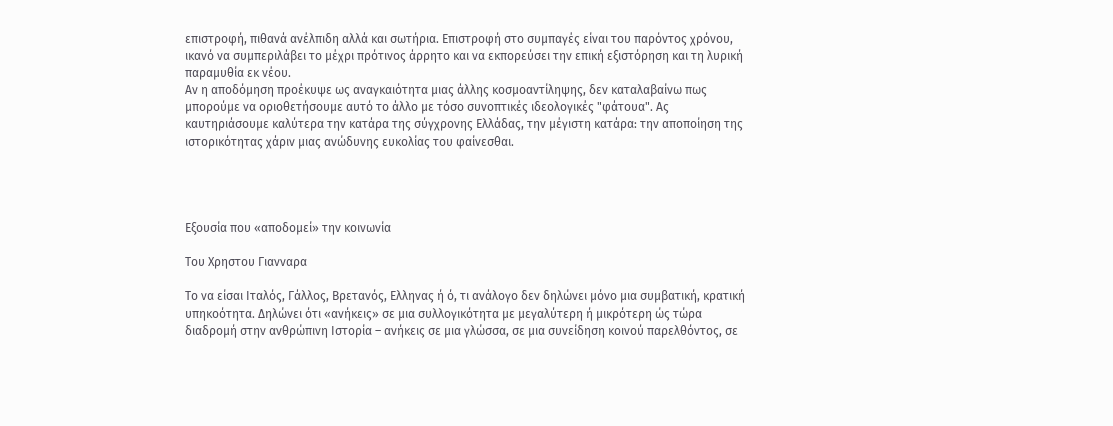επιστροφή, πιθανά ανέλπιδη αλλά και σωτήρια. Επιστροφή στο συμπαγές είναι του παρόντος χρόνου, ικανό να συμπεριλάβει το μέχρι πρότινος άρρητο και να εκπορεύσει την επική εξιστόρηση και τη λυρική παραμυθία εκ νέου.
Αν η αποδόμηση προέκυψε ως αναγκαιότητα μιας άλλης κοσμοαντίληψης, δεν καταλαβαίνω πως μπορούμε να οριοθετήσουμε αυτό το άλλο με τόσο συνοπτικές ιδεολογικές "φάτουα". Ας καυτηριάσουμε καλύτερα την κατάρα της σύγχρονης Ελλάδας, την μέγιστη κατάρα: την αποποίηση της ιστορικότητας χάριν μιας ανώδυνης ευκολίας του φαίνεσθαι.




Εξουσία που «αποδομεί» την κοινωνία

Tου Χρηστου Γιανναρα

Το να είσαι Ιταλός, Γάλλος, Βρετανός, Ελληνας ή ό, τι ανάλογο δεν δηλώνει μόνο μια συμβατική, κρατική υπηκοότητα. Δηλώνει ότι «ανήκεις» σε μια συλλογικότητα με μεγαλύτερη ή μικρότερη ώς τώρα διαδρομή στην ανθρώπινη Ιστορία – ανήκεις σε μια γλώσσα, σε μια συνείδηση κοινού παρελθόντος, σε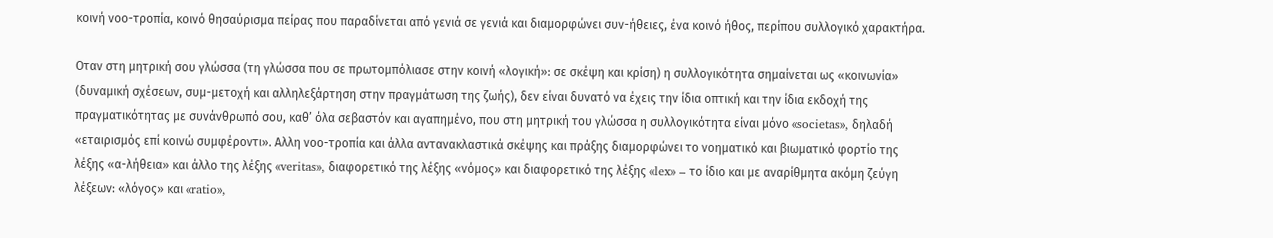κοινή νοο-τροπία, κοινό θησαύρισμα πείρας που παραδίνεται από γενιά σε γενιά και διαμορφώνει συν-ήθειες, ένα κοινό ήθος, περίπου συλλογικό χαρακτήρα.

Οταν στη μητρική σου γλώσσα (τη γλώσσα που σε πρωτομπόλιασε στην κοινή «λογική»: σε σκέψη και κρίση) η συλλογικότητα σημαίνεται ως «κοινωνία» (δυναμική σχέσεων, συμ-μετοχή και αλληλεξάρτηση στην πραγμάτωση της ζωής), δεν είναι δυνατό να έχεις την ίδια οπτική και την ίδια εκδοχή της πραγματικότητας με συνάνθρωπό σου, καθ’ όλα σεβαστόν και αγαπημένο, που στη μητρική του γλώσσα η συλλογικότητα είναι μόνο «societas», δηλαδή «εταιρισμός επί κοινώ συμφέροντι». Αλλη νοο-τροπία και άλλα αντανακλαστικά σκέψης και πράξης διαμορφώνει το νοηματικό και βιωματικό φορτίο της λέξης «α-λήθεια» και άλλο της λέξης «veritas», διαφορετικό της λέξης «νόμος» και διαφορετικό της λέξης «lex» – το ίδιο και με αναρίθμητα ακόμη ζεύγη λέξεων: «λόγος» και «ratio»,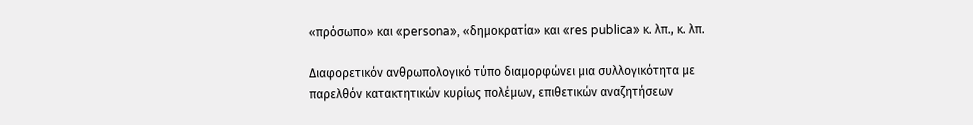«πρόσωπο» και «persona», «δημοκρατία» και «res publica» κ. λπ., κ. λπ.

Διαφορετικόν ανθρωπολογικό τύπο διαμορφώνει μια συλλογικότητα με παρελθόν κατακτητικών κυρίως πολέμων, επιθετικών αναζητήσεων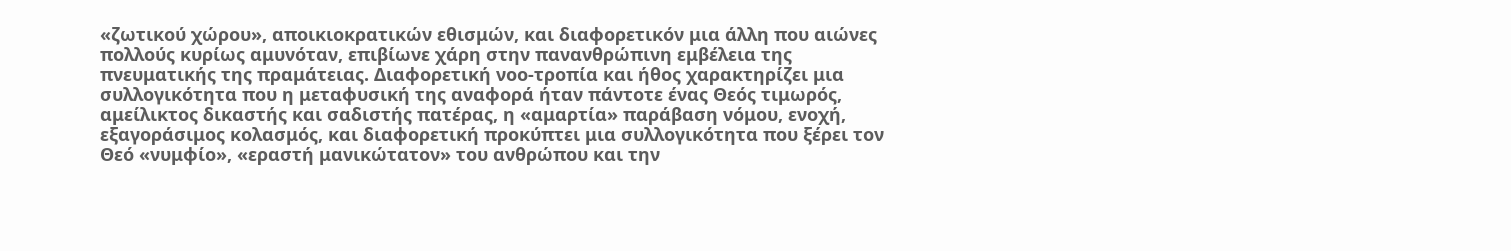«ζωτικού χώρου», αποικιοκρατικών εθισμών, και διαφορετικόν μια άλλη που αιώνες πολλούς κυρίως αμυνόταν, επιβίωνε χάρη στην πανανθρώπινη εμβέλεια της πνευματικής της πραμάτειας. Διαφορετική νοο-τροπία και ήθος χαρακτηρίζει μια συλλογικότητα που η μεταφυσική της αναφορά ήταν πάντοτε ένας Θεός τιμωρός, αμείλικτος δικαστής και σαδιστής πατέρας, η «αμαρτία» παράβαση νόμου, ενοχή, εξαγοράσιμος κολασμός, και διαφορετική προκύπτει μια συλλογικότητα που ξέρει τον Θεό «νυμφίο», «εραστή μανικώτατον» του ανθρώπου και την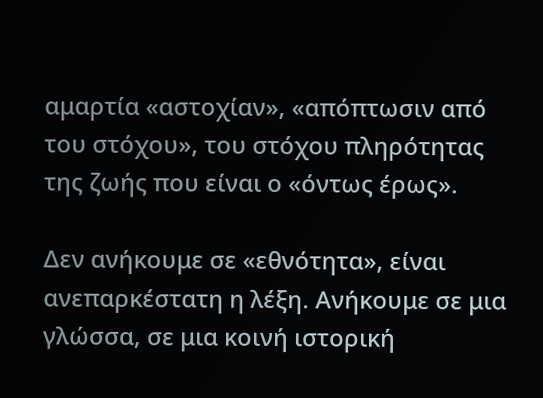αμαρτία «αστοχίαν», «απόπτωσιν από του στόχου», του στόχου πληρότητας της ζωής που είναι ο «όντως έρως».

Δεν ανήκουμε σε «εθνότητα», είναι ανεπαρκέστατη η λέξη. Ανήκουμε σε μια γλώσσα, σε μια κοινή ιστορική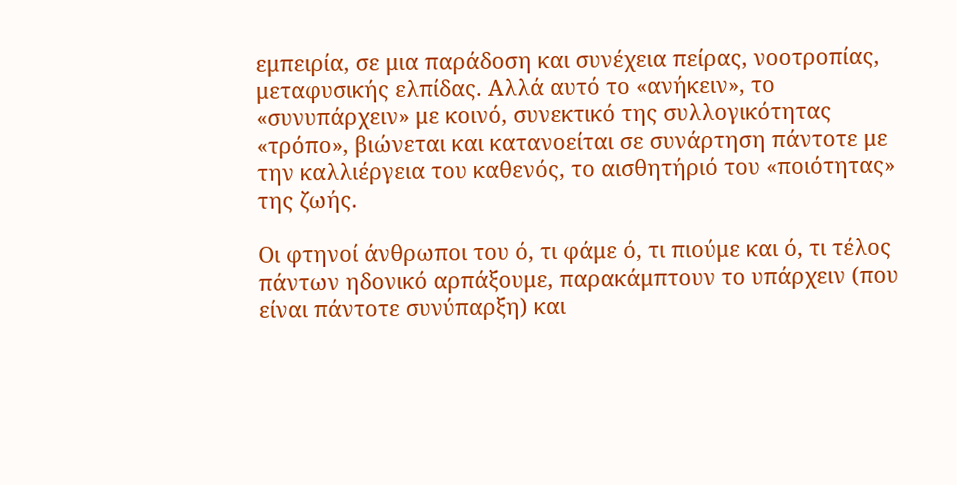εμπειρία, σε μια παράδοση και συνέχεια πείρας, νοοτροπίας, μεταφυσικής ελπίδας. Αλλά αυτό το «ανήκειν», το «συνυπάρχειν» με κοινό, συνεκτικό της συλλογικότητας «τρόπο», βιώνεται και κατανοείται σε συνάρτηση πάντοτε με την καλλιέργεια του καθενός, το αισθητήριό του «ποιότητας» της ζωής.

Οι φτηνοί άνθρωποι του ό, τι φάμε ό, τι πιούμε και ό, τι τέλος πάντων ηδονικό αρπάξουμε, παρακάμπτουν το υπάρχειν (που είναι πάντοτε συνύπαρξη) και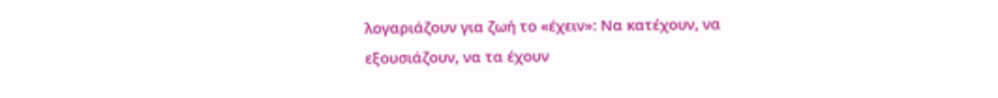λογαριάζουν για ζωή το «έχειν»: Να κατέχουν, να εξουσιάζουν, να τα έχουν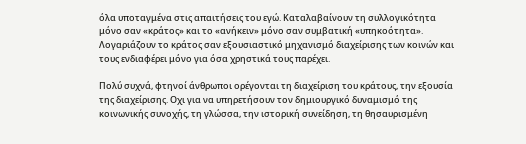όλα υποταγμένα στις απαιτήσεις του εγώ. Καταλαβαίνουν τη συλλογικότητα μόνο σαν «κράτος» και το «ανήκειν» μόνο σαν συμβατική «υπηκοότητα». Λογαριάζουν το κράτος σαν εξουσιαστικό μηχανισμό διαχείρισης των κοινών και τους ενδιαφέρει μόνο για όσα χρηστικά τους παρέχει.

Πολύ συχνά, φτηνοί άνθρωποι ορέγονται τη διαχείριση του κράτους, την εξουσία της διαχείρισης. Οχι για να υπηρετήσουν τον δημιουργικό δυναμισμό της κοινωνικής συνοχής, τη γλώσσα, την ιστορική συνείδηση, τη θησαυρισμένη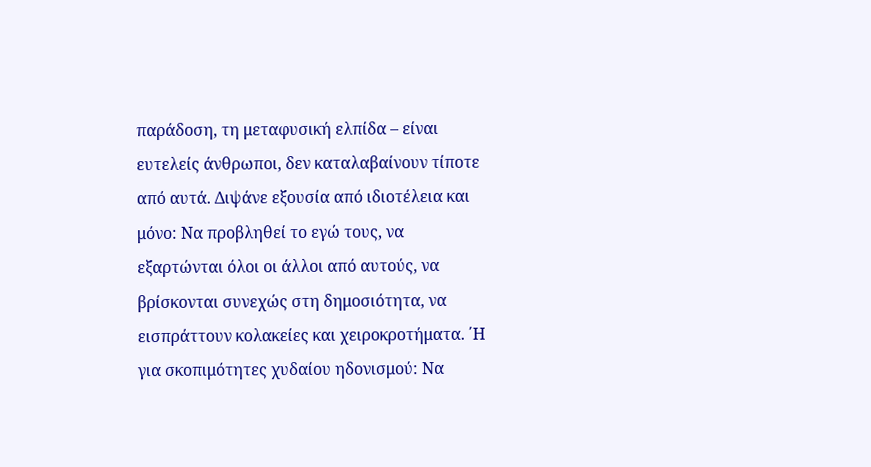παράδοση, τη μεταφυσική ελπίδα – είναι ευτελείς άνθρωποι, δεν καταλαβαίνουν τίποτε από αυτά. Διψάνε εξουσία από ιδιοτέλεια και μόνο: Να προβληθεί το εγώ τους, να εξαρτώνται όλοι οι άλλοι από αυτούς, να βρίσκονται συνεχώς στη δημοσιότητα, να εισπράττουν κολακείες και χειροκροτήματα. ΄Η για σκοπιμότητες χυδαίου ηδονισμού: Να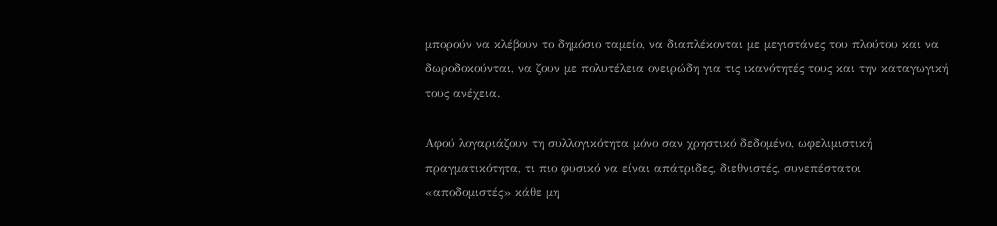μπορούν να κλέβουν το δημόσιο ταμείο, να διαπλέκονται με μεγιστάνες του πλούτου και να δωροδοκούνται, να ζουν με πολυτέλεια ονειρώδη για τις ικανότητές τους και την καταγωγική τους ανέχεια.

Αφού λογαριάζουν τη συλλογικότητα μόνο σαν χρηστικό δεδομένο, ωφελιμιστική πραγματικότητα, τι πιο φυσικό να είναι απάτριδες, διεθνιστές, συνεπέστατοι «αποδομιστές» κάθε μη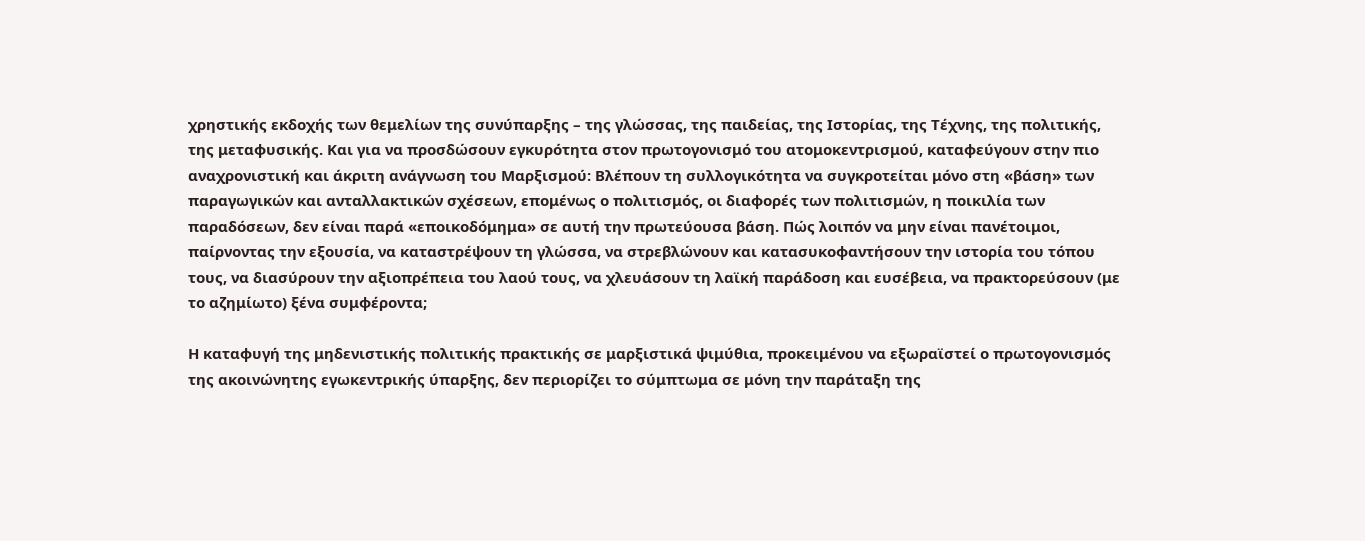χρηστικής εκδοχής των θεμελίων της συνύπαρξης – της γλώσσας, της παιδείας, της Ιστορίας, της Τέχνης, της πολιτικής, της μεταφυσικής. Και για να προσδώσουν εγκυρότητα στον πρωτογονισμό του ατομοκεντρισμού, καταφεύγουν στην πιο αναχρονιστική και άκριτη ανάγνωση του Μαρξισμού: Βλέπουν τη συλλογικότητα να συγκροτείται μόνο στη «βάση» των παραγωγικών και ανταλλακτικών σχέσεων, επομένως ο πολιτισμός, οι διαφορές των πολιτισμών, η ποικιλία των παραδόσεων, δεν είναι παρά «εποικοδόμημα» σε αυτή την πρωτεύουσα βάση. Πώς λοιπόν να μην είναι πανέτοιμοι, παίρνοντας την εξουσία, να καταστρέψουν τη γλώσσα, να στρεβλώνουν και κατασυκοφαντήσουν την ιστορία του τόπου τους, να διασύρουν την αξιοπρέπεια του λαού τους, να χλευάσουν τη λαϊκή παράδοση και ευσέβεια, να πρακτορεύσουν (με το αζημίωτο) ξένα συμφέροντα;

Η καταφυγή της μηδενιστικής πολιτικής πρακτικής σε μαρξιστικά ψιμύθια, προκειμένου να εξωραϊστεί ο πρωτογονισμός της ακοινώνητης εγωκεντρικής ύπαρξης, δεν περιορίζει το σύμπτωμα σε μόνη την παράταξη της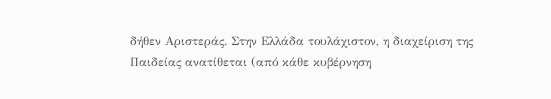δήθεν Αριστεράς. Στην Ελλάδα τουλάχιστον, η διαχείριση της Παιδείας ανατίθεται (από κάθε κυβέρνηση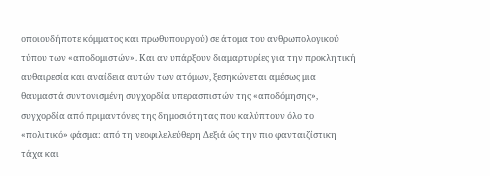οποιουδήποτε κόμματος και πρωθυπουργού) σε άτομα του ανθρωπολογικού τύπου των «αποδομιστών». Και αν υπάρξουν διαμαρτυρίες για την προκλητική αυθαιρεσία και αναίδεια αυτών των ατόμων, ξεσηκώνεται αμέσως μια θαυμαστά συντονισμένη συγχορδία υπερασπιστών της «αποδόμησης», συγχορδία από πριμαντόνες της δημοσιότητας που καλύπτουν όλο το «πολιτικό» φάσμα: από τη νεοφιλελεύθερη Δεξιά ώς την πιο φανταιζίστικη τάχα και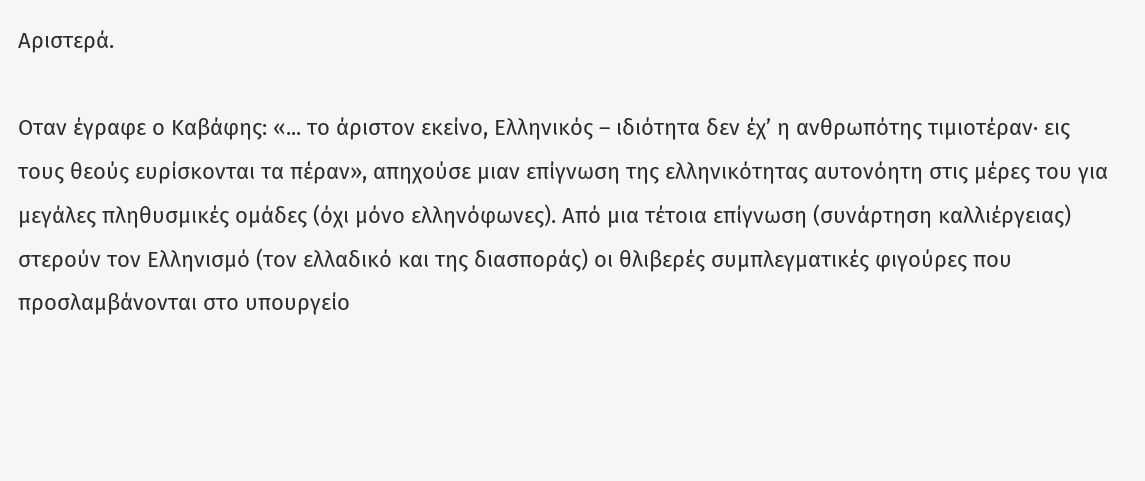Αριστερά.

Οταν έγραφε ο Καβάφης: «... το άριστον εκείνο, Ελληνικός – ιδιότητα δεν έχ’ η ανθρωπότης τιμιοτέραν· εις τους θεούς ευρίσκονται τα πέραν», απηχούσε μιαν επίγνωση της ελληνικότητας αυτονόητη στις μέρες του για μεγάλες πληθυσμικές ομάδες (όχι μόνο ελληνόφωνες). Από μια τέτοια επίγνωση (συνάρτηση καλλιέργειας) στερούν τον Ελληνισμό (τον ελλαδικό και της διασποράς) οι θλιβερές συμπλεγματικές φιγούρες που προσλαμβάνονται στο υπουργείο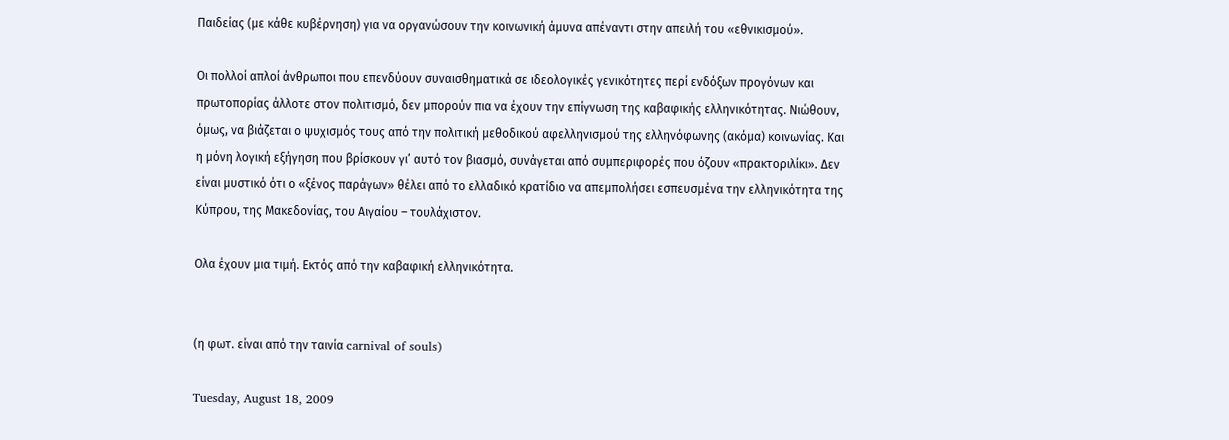Παιδείας (με κάθε κυβέρνηση) για να οργανώσουν την κοινωνική άμυνα απέναντι στην απειλή του «εθνικισμού».

Οι πολλοί απλοί άνθρωποι που επενδύουν συναισθηματικά σε ιδεολογικές γενικότητες περί ενδόξων προγόνων και πρωτοπορίας άλλοτε στον πολιτισμό, δεν μπορούν πια να έχουν την επίγνωση της καβαφικής ελληνικότητας. Νιώθουν, όμως, να βιάζεται ο ψυχισμός τους από την πολιτική μεθοδικού αφελληνισμού της ελληνόφωνης (ακόμα) κοινωνίας. Και η μόνη λογική εξήγηση που βρίσκουν γι’ αυτό τον βιασμό, συνάγεται από συμπεριφορές που όζουν «πρακτοριλίκι». Δεν είναι μυστικό ότι ο «ξένος παράγων» θέλει από το ελλαδικό κρατίδιο να απεμπολήσει εσπευσμένα την ελληνικότητα της Κύπρου, της Μακεδονίας, του Αιγαίου – τουλάχιστον.

Ολα έχουν μια τιμή. Εκτός από την καβαφική ελληνικότητα.


(η φωτ. είναι από την ταινία carnival of souls)

Tuesday, August 18, 2009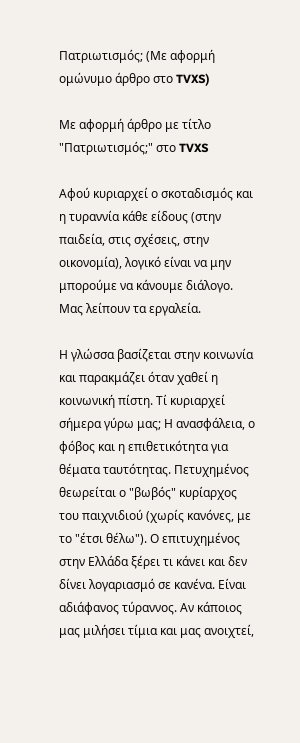Πατριωτισμός; (Με αφορμή ομώνυμο άρθρο στο TVXS)

Με αφορμή άρθρο με τίτλο "Πατριωτισμός;" στο TVXS

Αφού κυριαρχεί ο σκοταδισμός και η τυραννία κάθε είδους (στην παιδεία, στις σχέσεις, στην οικονομία), λογικό είναι να μην μπορούμε να κάνουμε διάλογο. Μας λείπουν τα εργαλεία.

Η γλώσσα βασίζεται στην κοινωνία και παρακμάζει όταν χαθεί η κοινωνική πίστη. Τί κυριαρχεί σήμερα γύρω μας; Η ανασφάλεια, ο φόβος και η επιθετικότητα για θέματα ταυτότητας. Πετυχημένος θεωρείται ο "βωβός" κυρίαρχος του παιχνιδιού (χωρίς κανόνες, με το "έτσι θέλω"). Ο επιτυχημένος στην Ελλάδα ξέρει τι κάνει και δεν δίνει λογαριασμό σε κανένα. Είναι αδιάφανος τύραννος. Αν κάποιος μας μιλήσει τίμια και μας ανοιχτεί,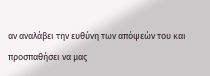αν αναλάβει την ευθύνη των απόψεών του και προσπαθήσει να μας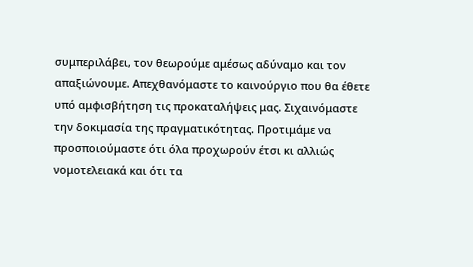συμπεριλάβει, τον θεωρούμε αμέσως αδύναμο και τον απαξιώνουμε. Απεχθανόμαστε το καινούργιο που θα έθετε υπό αμφισβήτηση τις προκαταλήψεις μας. Σιχαινόμαστε την δοκιμασία της πραγματικότητας. Προτιμάμε να προσποιούμαστε ότι όλα προχωρούν έτσι κι αλλιώς νομοτελειακά και ότι τα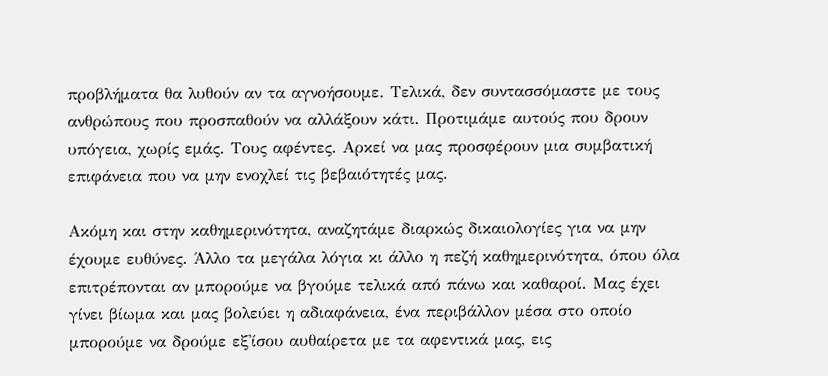προβλήματα θα λυθούν αν τα αγνοήσουμε. Τελικά, δεν συντασσόμαστε με τους ανθρώπους που προσπαθούν να αλλάξουν κάτι. Προτιμάμε αυτούς που δρουν υπόγεια, χωρίς εμάς. Τους αφέντες. Αρκεί να μας προσφέρουν μια συμβατική επιφάνεια που να μην ενοχλεί τις βεβαιότητές μας.

Ακόμη και στην καθημερινότητα, αναζητάμε διαρκώς δικαιολογίες για να μην έχουμε ευθύνες. Άλλο τα μεγάλα λόγια κι άλλο η πεζή καθημερινότητα, όπου όλα επιτρέπονται αν μπορούμε να βγούμε τελικά από πάνω και καθαροί. Μας έχει γίνει βίωμα και μας βολεύει η αδιαφάνεια, ένα περιβάλλον μέσα στο οποίο μπορούμε να δρούμε εξ'ίσου αυθαίρετα με τα αφεντικά μας, εις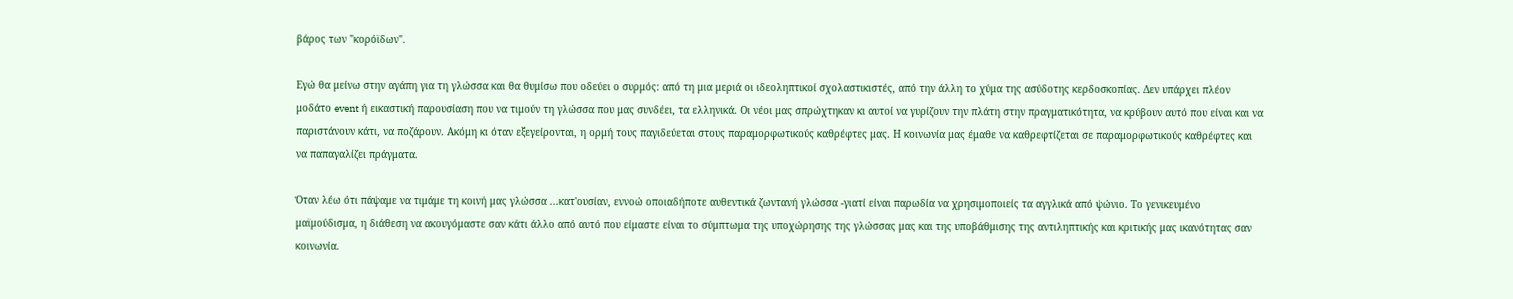βάρος των "κορόϊδων".

Εγώ θα μείνω στην αγάπη για τη γλώσσα και θα θυμίσω που οδεύει ο συρμός: από τη μια μεριά οι ιδεοληπτικοί σχολαστικιστές, από την άλλη το χύμα της ασύδοτης κερδοσκοπίας. Δεν υπάρχει πλέον μοδάτο event ή εικαστική παρουσίαση που να τιμούν τη γλώσσα που μας συνδέει, τα ελληνικά. Οι νέοι μας σπρώχτηκαν κι αυτοί να γυρίζουν την πλάτη στην πραγματικότητα, να κρύβουν αυτό που είναι και να παριστάνουν κάτι, να ποζάρουν. Ακόμη κι όταν εξεγείρονται, η ορμή τους παγιδεύεται στους παραμορφωτικούς καθρέφτες μας. Η κοινωνία μας έμαθε να καθρεφτίζεται σε παραμορφωτικούς καθρέφτες και να παπαγαλίζει πράγματα.

Όταν λέω ότι πάψαμε να τιμάμε τη κοινή μας γλώσσα ...κατ'ουσίαν, εννοώ οποιαδήποτε αυθεντικά ζωντανή γλώσσα -γιατί είναι παρωδία να χρησιμοποιείς τα αγγλικά από ψώνιο. Το γενικευμένο μαϊμούδισμα, η διάθεση να ακουγόμαστε σαν κάτι άλλο από αυτό που είμαστε είναι το σύμπτωμα της υποχώρησης της γλώσσας μας και της υποβάθμισης της αντιληπτικής και κριτικής μας ικανότητας σαν κοινωνία.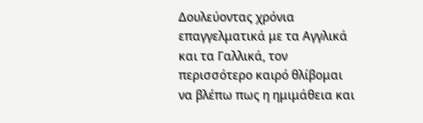Δουλεύοντας χρόνια επαγγελματικά με τα Αγγλικά και τα Γαλλικά, τον περισσότερο καιρό θλίβομαι να βλέπω πως η ημιμάθεια και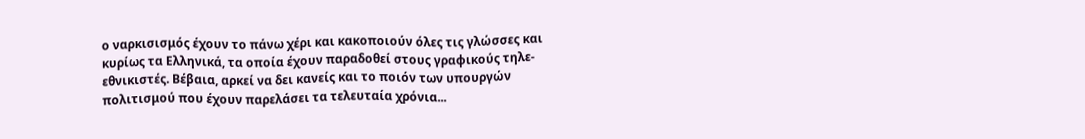ο ναρκισισμός έχουν το πάνω χέρι και κακοποιούν όλες τις γλώσσες και κυρίως τα Ελληνικά, τα οποία έχουν παραδοθεί στους γραφικούς τηλε-εθνικιστές. Βέβαια, αρκεί να δει κανείς και το ποιόν των υπουργών πολιτισμού που έχουν παρελάσει τα τελευταία χρόνια...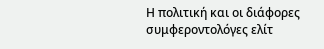Η πολιτική και οι διάφορες συμφεροντολόγες ελίτ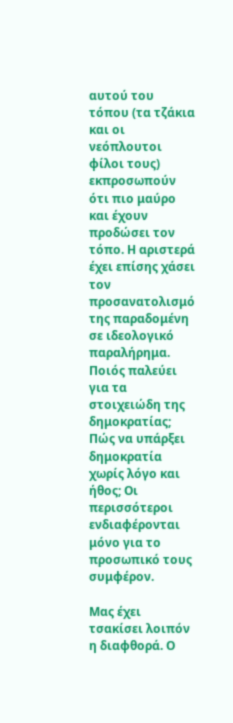αυτού του τόπου (τα τζάκια και οι νεόπλουτοι φίλοι τους) εκπροσωπούν ότι πιο μαύρο και έχουν προδώσει τον τόπο. Η αριστερά έχει επίσης χάσει τον προσανατολισμό της παραδομένη σε ιδεολογικό παραλήρημα. Ποιός παλεύει για τα στοιχειώδη της δημοκρατίας; Πώς να υπάρξει δημοκρατία χωρίς λόγο και ήθος; Οι περισσότεροι ενδιαφέρονται μόνο για το προσωπικό τους συμφέρον.

Μας έχει τσακίσει λοιπόν η διαφθορά. Ο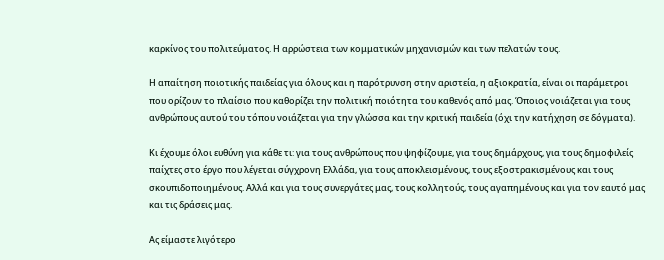καρκίνος του πολιτεύματος. Η αρρώστεια των κομματικών μηχανισμών και των πελατών τους.

Η απαίτηση ποιοτικής παιδείας για όλους και η παρότρυνση στην αριστεία, η αξιοκρατία, είναι οι παράμετροι που ορίζουν το πλαίσιο που καθορίζει την πολιτική ποιότητα του καθενός από μας. Όποιος νοιάζεται για τους ανθρώπους αυτού του τόπου νοιάζεται για την γλώσσα και την κριτική παιδεία (όχι την κατήχηση σε δόγματα).

Κι έχουμε όλοι ευθύνη για κάθε τι: για τους ανθρώπους που ψηφίζουμε, για τους δημάρχους, για τους δημοφιλείς παίχτες στο έργο που λέγεται σύγχρονη Ελλάδα, για τους αποκλεισμένους, τους εξοστρακισμένους και τους σκουπιδοποιημένους. Αλλά και για τους συνεργάτες μας, τους κολλητούς, τους αγαπημένους και για τον εαυτό μας και τις δράσεις μας.

Ας είμαστε λιγότερο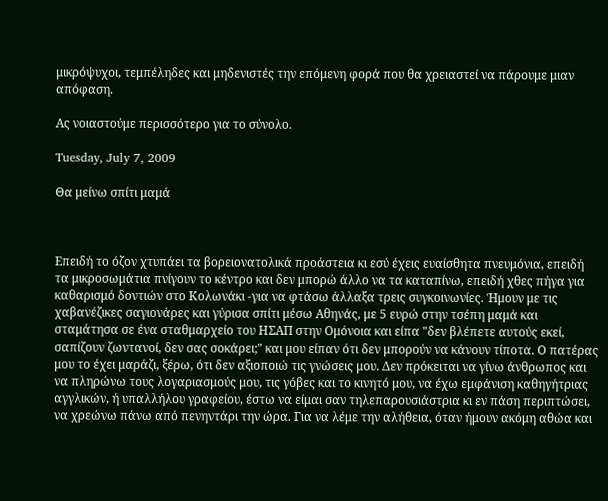μικρόψυχοι, τεμπέληδες και μηδενιστές την επόμενη φορά που θα χρειαστεί να πάρουμε μιαν απόφαση.

Ας νοιαστούμε περισσότερο για το σύνολο.

Tuesday, July 7, 2009

Θα μείνω σπίτι μαμά



Επειδή το όζον χτυπάει τα βορειονατολικά προάστεια κι εσύ έχεις ευαίσθητα πνευμόνια, επειδή τα μικροσωμάτια πνίγουν το κέντρο και δεν μπορώ άλλο να τα καταπίνω, επειδή χθες πήγα για καθαρισμό δοντιών στο Κολωνάκι -για να φτάσω άλλαξα τρεις συγκοινωνίες. Ήμουν με τις χαβανέζικες σαγιονάρες και γύρισα σπίτι μέσω Αθηνάς, με 5 ευρώ στην τσέπη μαμά και σταμάτησα σε ένα σταθμαρχείο του ΗΣΑΠ στην Ομόνοια και είπα "δεν βλέπετε αυτούς εκεί, σαπίζουν ζωντανοί, δεν σας σοκάρει;" και μου είπαν ότι δεν μπορούν να κάνουν τίποτα. Ο πατέρας μου το έχει μαράζι, ξέρω, ότι δεν αξιοποιώ τις γνώσεις μου. Δεν πρόκειται να γίνω άνθρωπος και να πληρώνω τους λογαριασμούς μου, τις γόβες και το κινητό μου, να έχω εμφάνιση καθηγήτριας αγγλικών, ή υπαλλήλου γραφείου, έστω να είμαι σαν τηλεπαρουσιάστρια κι εν πάση περιπτώσει, να χρεώνω πάνω από πενηντάρι την ώρα. Για να λέμε την αλήθεια, όταν ήμουν ακόμη αθώα και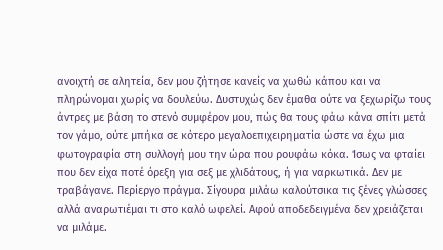ανοιχτή σε αλητεία, δεν μου ζήτησε κανείς να χωθώ κάπου και να πληρώνομαι χωρίς να δουλεύω. Δυστυχώς δεν έμαθα ούτε να ξεχωρίζω τους άντρες με βάση το στενό συμφέρον μου, πώς θα τους φάω κάνα σπίτι μετά τον γάμο, ούτε μπήκα σε κότερο μεγαλοεπιχειρηματία ώστε να έχω μια φωτογραφία στη συλλογή μου την ώρα που ρουφάω κόκα. Ίσως να φταίει που δεν είχα ποτέ όρεξη για σεξ με χλιδάτους, ή για ναρκωτικά. Δεν με τραβάγανε. Περίεργο πράγμα. Σίγουρα μιλάω καλούτσικα τις ξένες γλώσσες αλλά αναρωτιέμαι τι στο καλό ωφελεί. Αφού αποδεδειγμένα δεν χρειάζεται να μιλάμε.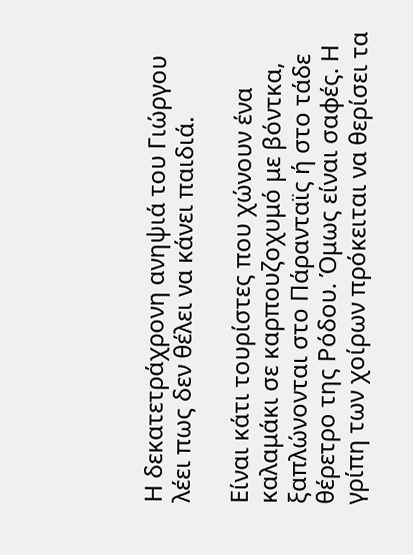Η δεκατετράχρονη ανηψιά του Γιώργου λέει πως δεν θέλει να κάνει παιδιά.

Είναι κάτι τουρίστες που χώνουν ένα καλαμάκι σε καρπουζοχυμό με βόντκα, ξαπλώνονται στo Πάρανταϊς ή στο τάδε θέρετρο της Ρόδου. Όμως είναι σαφές. Η γρίπη των χοίρων πρόκειται να θερίσει τα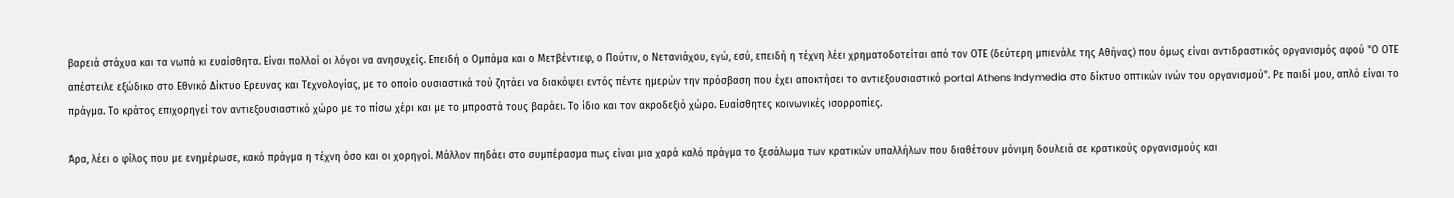βαρειά στάχυα και τα νωπά κι ευαίσθητα. Είναι πολλοί οι λόγοι να ανησυχείς. Επειδή ο Ομπάμα και ο Μετβέντιεφ, ο Πούτιν, ο Νετανιάχου, εγώ, εσύ, επειδή η τέχνη λέει χρηματοδοτείται από τον ΟΤΕ (δεύτερη μπιενάλε της Αθήνας) που όμως είναι αντιδραστικός οργανισμός αφού "Ο ΟΤΕ απέστειλε εξώδικο στο Εθνικό Δίκτυο Ερευνας και Τεχνολογίας, με το οποίο ουσιαστικά τού ζητάει να διακόψει εντός πέντε ημερών την πρόσβαση που έχει αποκτήσει το αντιεξουσιαστικό portal Athens Indymedia στο δίκτυο οπτικών ινών του οργανισμού". Ρε παιδί μου, απλό είναι το πράγμα. Το κράτος επιχορηγεί τον αντιεξουσιαστικό χώρο με το πίσω χέρι και με το μπροστά τους βαράει. Το ίδιο και τον ακροδεξιό χώρο. Ευαίσθητες κοινωνικές ισορροπίες.

Άρα, λέει ο φίλος που με ενημέρωσε, κακό πράγμα η τέχνη όσο και οι χορηγοί. Μάλλον πηδάει στο συμπέρασμα πως είναι μια χαρά καλό πράγμα το ξεσάλωμα των κρατικών υπαλλήλων που διαθέτουν μόνιμη δουλειά σε κρατικούς οργανισμούς και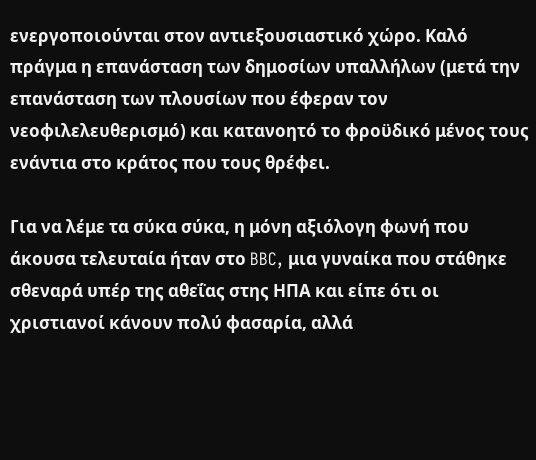ενεργοποιούνται στον αντιεξουσιαστικό χώρο. Καλό πράγμα η επανάσταση των δημοσίων υπαλλήλων (μετά την επανάσταση των πλουσίων που έφεραν τον νεοφιλελευθερισμό) και κατανοητό το φροϋδικό μένος τους ενάντια στο κράτος που τους θρέφει.

Για να λέμε τα σύκα σύκα, η μόνη αξιόλογη φωνή που άκουσα τελευταία ήταν στο BBC, μια γυναίκα που στάθηκε σθεναρά υπέρ της αθεΐας στης ΗΠΑ και είπε ότι οι χριστιανοί κάνουν πολύ φασαρία, αλλά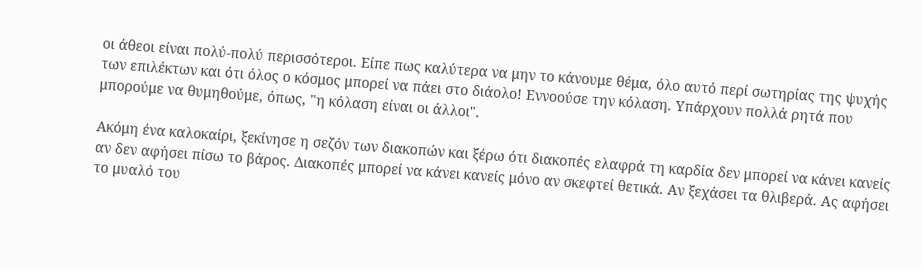οι άθεοι είναι πολύ-πολύ περισσότεροι. Είπε πως καλύτερα να μην το κάνουμε θέμα, όλο αυτό περί σωτηρίας της ψυχής των επιλέκτων και ότι όλος ο κόσμος μπορεί να πάει στο διάολο! Εννοούσε την κόλαση. Υπάρχουν πολλά ρητά που μπορούμε να θυμηθούμε, όπως, "η κόλαση είναι οι άλλοι".

Ακόμη ένα καλοκαίρι, ξεκίνησε η σεζόν των διακοπών και ξέρω ότι διακοπές ελαφρά τη καρδία δεν μπορεί να κάνει κανείς αν δεν αφήσει πίσω το βάρος. Διακοπές μπορεί να κάνει κανείς μόνο αν σκεφτεί θετικά. Αν ξεχάσει τα θλιβερά. Ας αφήσει το μυαλό του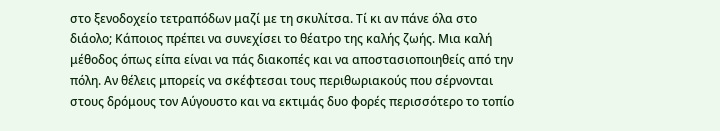στο ξενοδοχείο τετραπόδων μαζί με τη σκυλίτσα. Τί κι αν πάνε όλα στο διάολο; Κάποιος πρέπει να συνεχίσει το θέατρο της καλής ζωής. Μια καλή μέθοδος όπως είπα είναι να πάς διακοπές και να αποστασιοποιηθείς από την πόλη. Αν θέλεις μπορείς να σκέφτεσαι τους περιθωριακούς που σέρνονται στους δρόμους τον Αύγουστο και να εκτιμάς δυο φορές περισσότερο το τοπίο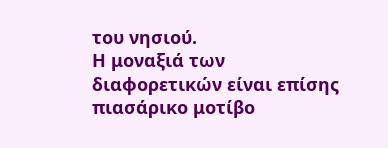του νησιού.
Η μοναξιά των διαφορετικών είναι επίσης πιασάρικο μοτίβο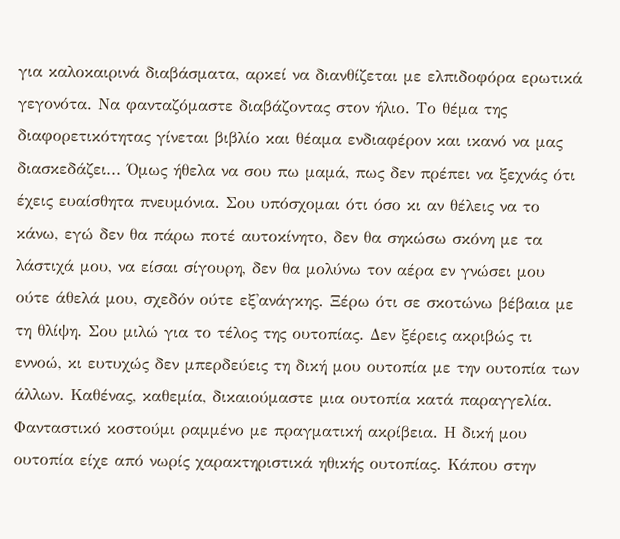για καλοκαιρινά διαβάσματα, αρκεί να διανθίζεται με ελπιδοφόρα ερωτικά γεγονότα. Να φανταζόμαστε διαβάζοντας στον ήλιο. Το θέμα της διαφορετικότητας γίνεται βιβλίο και θέαμα ενδιαφέρον και ικανό να μας διασκεδάζει... Όμως ήθελα να σου πω μαμά, πως δεν πρέπει να ξεχνάς ότι έχεις ευαίσθητα πνευμόνια. Σου υπόσχομαι ότι όσο κι αν θέλεις να το κάνω, εγώ δεν θα πάρω ποτέ αυτοκίνητο, δεν θα σηκώσω σκόνη με τα λάστιχά μου, να είσαι σίγουρη, δεν θα μολύνω τον αέρα εν γνώσει μου ούτε άθελά μου, σχεδόν ούτε εξ'ανάγκης. Ξέρω ότι σε σκοτώνω βέβαια με τη θλίψη. Σου μιλώ για το τέλος της ουτοπίας. Δεν ξέρεις ακριβώς τι εννοώ, κι ευτυχώς δεν μπερδεύεις τη δική μου ουτοπία με την ουτοπία των άλλων. Καθένας, καθεμία, δικαιούμαστε μια ουτοπία κατά παραγγελία. Φανταστικό κοστούμι ραμμένο με πραγματική ακρίβεια. Η δική μου ουτοπία είχε από νωρίς χαρακτηριστικά ηθικής ουτοπίας. Κάπου στην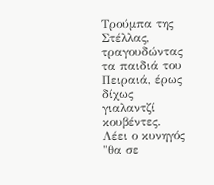Τρούμπα της Στέλλας, τραγουδώντας τα παιδιά του Πειραιά, έρως δίχως γιαλαντζί κουβέντες. Λέει ο κυνηγός "θα σε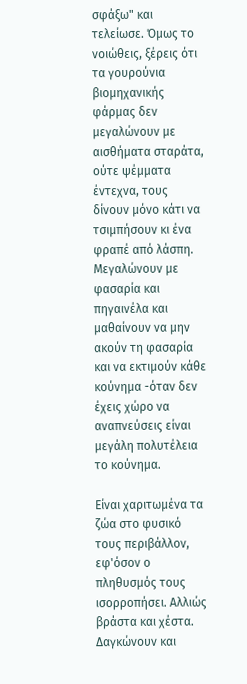σφάξω" και τελείωσε. Όμως το νοιώθεις, ξέρεις ότι τα γουρούνια βιομηχανικής φάρμας δεν μεγαλώνουν με αισθήματα σταράτα, ούτε ψέμματα έντεχνα, τους δίνουν μόνο κάτι να τσιμπήσουν κι ένα φραπέ από λάσπη. Μεγαλώνουν με φασαρία και πηγαινέλα και μαθαίνουν να μην ακούν τη φασαρία και να εκτιμούν κάθε κούνημα -όταν δεν έχεις χώρο να αναπνεύσεις είναι μεγάλη πολυτέλεια το κούνημα.

Είναι χαριτωμένα τα ζώα στο φυσικό τους περιβάλλον, εφ'όσον ο πληθυσμός τους ισορροπήσει. Αλλιώς βράστα και χέστα. Δαγκώνουν και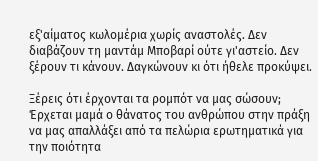εξ'αίματος κωλομέρια χωρίς αναστολές. Δεν διαβάζουν τη μαντάμ Μποβαρί ούτε γι'αστείο. Δεν ξέρουν τι κάνουν. Δαγκώνουν κι ότι ήθελε προκύψει.

Ξέρεις ότι έρχονται τα ρομπότ να μας σώσουν; Έρχεται μαμά ο θάνατος του ανθρώπου στην πράξη να μας απαλλάξει από τα πελώρια ερωτηματικά για την ποιότητα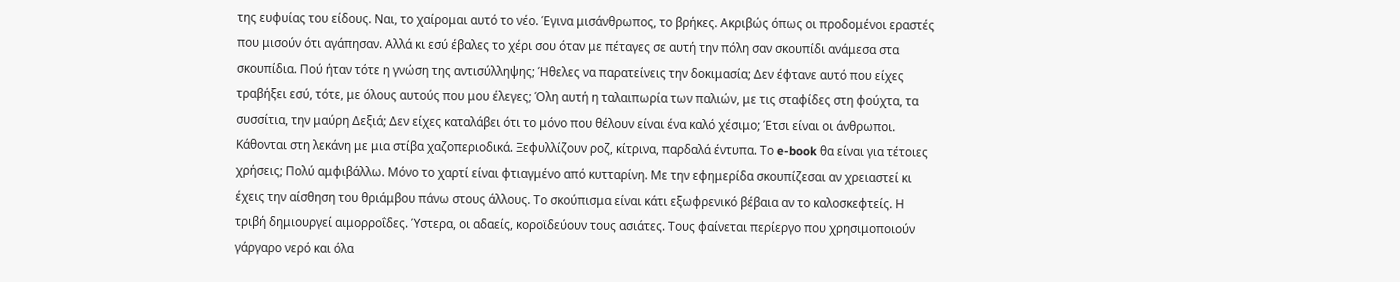της ευφυίας του είδους. Ναι, το χαίρομαι αυτό το νέο. Έγινα μισάνθρωπος, το βρήκες. Ακριβώς όπως οι προδομένοι εραστές που μισούν ότι αγάπησαν. Αλλά κι εσύ έβαλες το χέρι σου όταν με πέταγες σε αυτή την πόλη σαν σκουπίδι ανάμεσα στα σκουπίδια. Πού ήταν τότε η γνώση της αντισύλληψης; Ήθελες να παρατείνεις την δοκιμασία; Δεν έφτανε αυτό που είχες τραβήξει εσύ, τότε, με όλους αυτούς που μου έλεγες; Όλη αυτή η ταλαιπωρία των παλιών, με τις σταφίδες στη φούχτα, τα συσσίτια, την μαύρη Δεξιά; Δεν είχες καταλάβει ότι το μόνο που θέλουν είναι ένα καλό χέσιμο; Έτσι είναι οι άνθρωποι. Κάθονται στη λεκάνη με μια στίβα χαζοπεριοδικά. Ξεφυλλίζουν ροζ, κίτρινα, παρδαλά έντυπα. Το e-book θα είναι για τέτοιες χρήσεις; Πολύ αμφιβάλλω. Μόνο το χαρτί είναι φτιαγμένο από κυτταρίνη. Με την εφημερίδα σκουπίζεσαι αν χρειαστεί κι έχεις την αίσθηση του θριάμβου πάνω στους άλλους. Το σκούπισμα είναι κάτι εξωφρενικό βέβαια αν το καλοσκεφτείς. Η τριβή δημιουργεί αιμορροΐδες. Ύστερα, οι αδαείς, κοροϊδεύουν τους ασιάτες. Τους φαίνεται περίεργο που χρησιμοποιούν γάργαρο νερό και όλα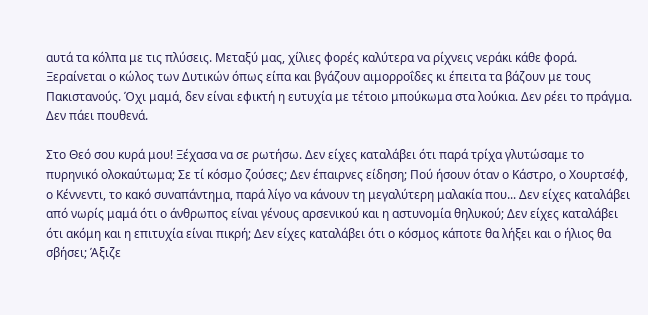αυτά τα κόλπα με τις πλύσεις. Μεταξύ μας, χίλιες φορές καλύτερα να ρίχνεις νεράκι κάθε φορά. Ξεραίνεται ο κώλος των Δυτικών όπως είπα και βγάζουν αιμορροΐδες κι έπειτα τα βάζουν με τους Πακιστανούς. Όχι μαμά, δεν είναι εφικτή η ευτυχία με τέτοιο μπούκωμα στα λούκια. Δεν ρέει το πράγμα. Δεν πάει πουθενά.

Στο Θεό σου κυρά μου! Ξέχασα να σε ρωτήσω. Δεν είχες καταλάβει ότι παρά τρίχα γλυτώσαμε το πυρηνικό ολοκαύτωμα; Σε τί κόσμο ζούσες; Δεν έπαιρνες είδηση; Πού ήσουν όταν ο Κάστρο, ο Χουρτσέφ, ο Κέννεντι, το κακό συναπάντημα, παρά λίγο να κάνουν τη μεγαλύτερη μαλακία που... Δεν είχες καταλάβει από νωρίς μαμά ότι ο άνθρωπος είναι γένους αρσενικού και η αστυνομία θηλυκού; Δεν είχες καταλάβει ότι ακόμη και η επιτυχία είναι πικρή; Δεν είχες καταλάβει ότι ο κόσμος κάποτε θα λήξει και ο ήλιος θα σβήσει; Άξιζε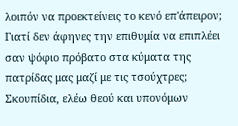λοιπόν να προεκτείνεις το κενό επ'άπειρον; Γιατί δεν άφηνες την επιθυμία να επιπλέει σαν ψόφιο πρόβατο στα κύματα της πατρίδας μας μαζί με τις τσούχτρες; Σκουπίδια, ελέω θεού και υπονόμων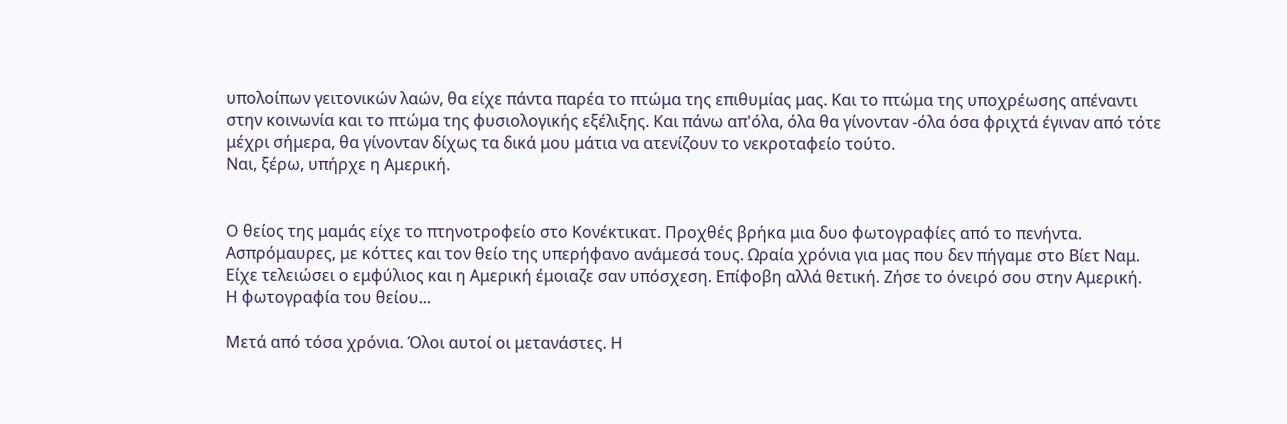υπολοίπων γειτονικών λαών, θα είχε πάντα παρέα το πτώμα της επιθυμίας μας. Και το πτώμα της υποχρέωσης απέναντι στην κοινωνία και το πτώμα της φυσιολογικής εξέλιξης. Και πάνω απ'όλα, όλα θα γίνονταν -όλα όσα φριχτά έγιναν από τότε μέχρι σήμερα, θα γίνονταν δίχως τα δικά μου μάτια να ατενίζουν το νεκροταφείο τούτο.
Ναι, ξέρω, υπήρχε η Αμερική.


Ο θείος της μαμάς είχε το πτηνοτροφείο στο Κονέκτικατ. Προχθές βρήκα μια δυο φωτογραφίες από το πενήντα. Ασπρόμαυρες, με κόττες και τον θείο της υπερήφανο ανάμεσά τους. Ωραία χρόνια για μας που δεν πήγαμε στο Βίετ Ναμ. Είχε τελειώσει ο εμφύλιος και η Αμερική έμοιαζε σαν υπόσχεση. Επίφοβη αλλά θετική. Ζήσε το όνειρό σου στην Αμερική.
Η φωτογραφία του θείου...

Μετά από τόσα χρόνια. Όλοι αυτοί οι μετανάστες. Η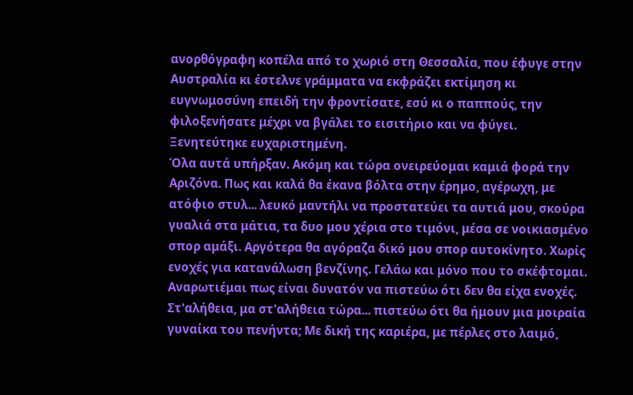ανορθόγραφη κοπέλα από το χωριό στη Θεσσαλία, που έφυγε στην Αυστραλία κι έστελνε γράμματα να εκφράζει εκτίμηση κι ευγνωμοσύνη επειδή την φροντίσατε, εσύ κι ο παππούς, την φιλοξενήσατε μέχρι να βγάλει το εισιτήριο και να φύγει. Ξενητεύτηκε ευχαριστημένη.
Όλα αυτά υπήρξαν. Ακόμη και τώρα ονειρεύομαι καμιά φορά την Αριζόνα. Πως και καλά θα έκανα βόλτα στην έρημο, αγέρωχη, με ατόφιο στυλ... λευκό μαντήλι να προστατεύει τα αυτιά μου, σκούρα γυαλιά στα μάτια, τα δυο μου χέρια στο τιμόνι, μέσα σε νοικιασμένο σπορ αμάξι. Αργότερα θα αγόραζα δικό μου σπορ αυτοκίνητο. Χωρίς ενοχές για κατανάλωση βενζίνης. Γελάω και μόνο που το σκέφτομαι. Αναρωτιέμαι πως είναι δυνατόν να πιστεύω ότι δεν θα είχα ενοχές. Στ'αλήθεια, μα στ'αλήθεια τώρα... πιστεύω ότι θα ήμουν μια μοιραία γυναίκα του πενήντα; Με δική της καριέρα, με πέρλες στο λαιμό,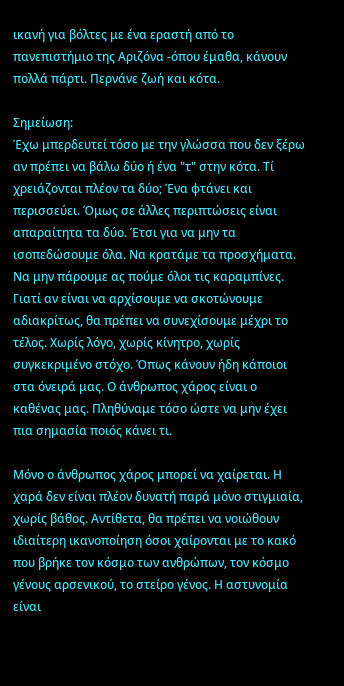ικανή για βόλτες με ένα εραστή από το πανεπιστήμιο της Αριζόνα -όπου έμαθα, κάνουν πολλά πάρτι. Περνάνε ζωή και κότα.

Σημείωση:
Έχω μπερδευτεί τόσο με την γλώσσα που δεν ξέρω αν πρέπει να βάλω δύο ή ένα "τ" στην κότα. Τί χρειάζονται πλέον τα δύο; Ένα φτάνει και περισσεύει. Όμως σε άλλες περιπτώσεις είναι απαραίτητα τα δύο. Έτσι για να μην τα ισοπεδώσουμε όλα. Να κρατάμε τα προσχήματα. Να μην πάρουμε ας πούμε όλοι τις καραμπίνες. Γιατί αν είναι να αρχίσουμε να σκοτώνουμε αδιακρίτως, θα πρέπει να συνεχίσουμε μέχρι το τέλος. Χωρίς λόγο, χωρίς κίνητρο, χωρίς συγκεκριμένο στόχο. Όπως κάνουν ήδη κάποιοι στα όνειρά μας. Ο άνθρωπος χάρος είναι ο καθένας μας. Πληθύναμε τόσο ώστε να μην έχει πια σημασία ποιός κάνει τι.

Μόνο ο άνθρωπος χάρος μπορεί να χαίρεται. Η χαρά δεν είναι πλέον δυνατή παρά μόνο στιγμιαία, χωρίς βάθος. Αντίθετα, θα πρέπει να νοιώθουν ιδιαίτερη ικανοποίηση όσοι χαίρονται με το κακό που βρήκε τον κόσμο των ανθρώπων, τον κόσμο γένους αρσενικού, το στείρο γένος. Η αστυνομία είναι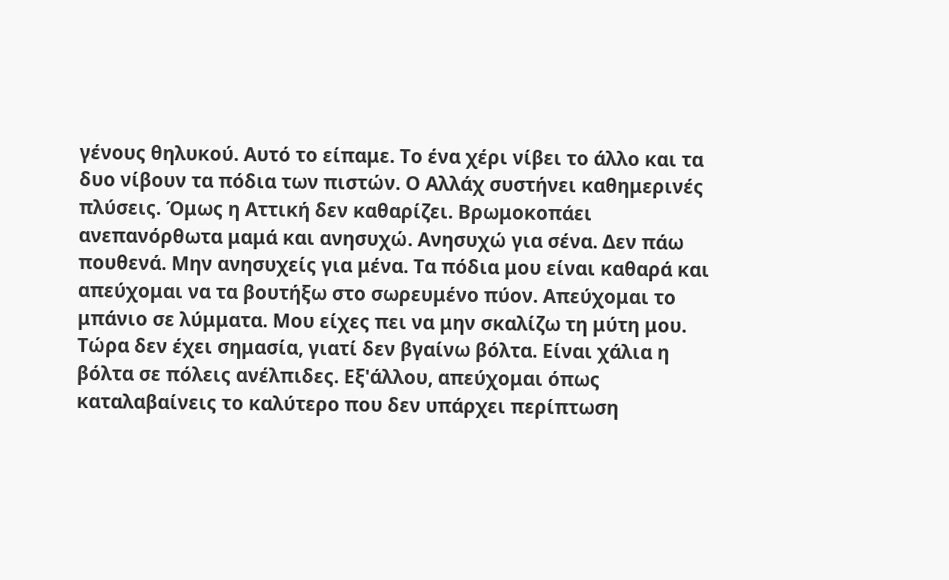γένους θηλυκού. Αυτό το είπαμε. Το ένα χέρι νίβει το άλλο και τα δυο νίβουν τα πόδια των πιστών. Ο Αλλάχ συστήνει καθημερινές πλύσεις. Όμως η Αττική δεν καθαρίζει. Βρωμοκοπάει ανεπανόρθωτα μαμά και ανησυχώ. Ανησυχώ για σένα. Δεν πάω πουθενά. Μην ανησυχείς για μένα. Τα πόδια μου είναι καθαρά και απεύχομαι να τα βουτήξω στο σωρευμένο πύον. Απεύχομαι το μπάνιο σε λύμματα. Μου είχες πει να μην σκαλίζω τη μύτη μου. Τώρα δεν έχει σημασία, γιατί δεν βγαίνω βόλτα. Είναι χάλια η βόλτα σε πόλεις ανέλπιδες. Εξ'άλλου, απεύχομαι όπως καταλαβαίνεις το καλύτερο που δεν υπάρχει περίπτωση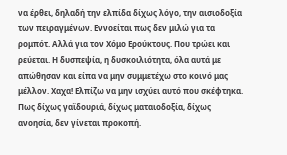να έρθει, δηλαδή την ελπίδα δίχως λόγο, την αισιοδοξία των πειραγμένων. Εννοείται πως δεν μιλώ για τα ρομπότ. Αλλά για τον Χόμο Ερούκτους. Που τρώει και ρεύεται. Η δυσπεψία, η δυσκοιλιότητα, όλα αυτά με απώθησαν και είπα να μην συμμετέχω στο κοινό μας μέλλον. Χαχα! Ελπίζω να μην ισχύει αυτό που σκέφτηκα. Πως δίχως γαϊδουριά, δίχως ματαιοδοξία, δίχως ανοησία, δεν γίνεται προκοπή.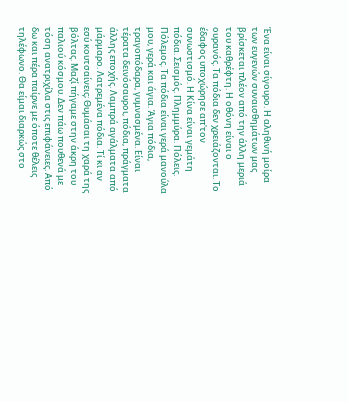Ένα είναι σίγουρο. Η αληθινή μοίρα των ευγενών συναισθημάτων μας βρίσκεται πλέον από την άλλη μεριά του καθρέφτη. Η οθόνη είναι ο ουρανός. Τα πόδια δεν χρειάζονται. Το έδαφος υποχώρησε απ'τον συνωστισμό. Η Κίνα είναι γεμάτη πόδια. Σεισμός. Πλημμύρα. Πόλεις. Πόλεμος. Τα πόδια είναι γερά μανούλα μου, γερά και άγια. Άγια πόδια, τραγοπόδαρα, γυμνασμένα. Είναι τέρατα δεινόσαυροι, πόδια, πράγματα άλλης εποχής. Λαμπρά αγάλματα από μάρμαρο. Λατρεμένα πόδια. Τί κι αν εσύ κουτσαίνεις; Θυμάσαι τη χαρά της βόλτας. Μαζί πήγαμε στην άκρη του παλιού κόσμου. Δεν πάω πουθενά με τόση ανατριχίλα στις επιφάνειες. Από δω και πέρα παίρνε με όποτε θέλεις τηλέφωνο. Θα είμαι διαρκώς στο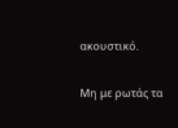ακουστικό.

Μη με ρωτάς τα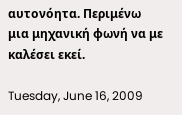αυτονόητα. Περιμένω μια μηχανική φωνή να με καλέσει εκεί.

Tuesday, June 16, 2009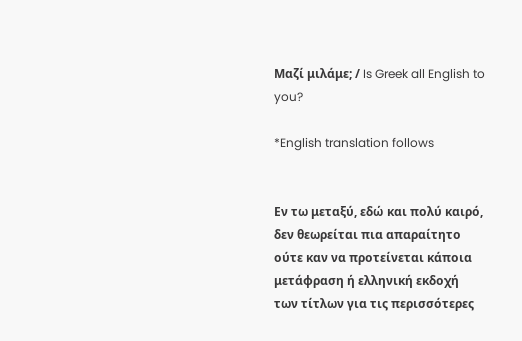Μαζί μιλάμε; / Is Greek all English to you?

*English translation follows


Εν τω μεταξύ, εδώ και πολύ καιρό, δεν θεωρείται πια απαραίτητο ούτε καν να προτείνεται κάποια μετάφραση ή ελληνική εκδοχή των τίτλων για τις περισσότερες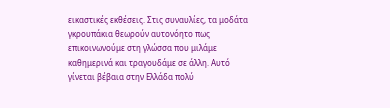εικαστικές εκθέσεις. Στις συναυλίες, τα μοδάτα γκρουπάκια θεωρούν αυτονόητο πως επικοινωνούμε στη γλώσσα που μιλάμε καθημερινά και τραγουδάμε σε άλλη. Αυτό γίνεται βέβαια στην Ελλάδα πολύ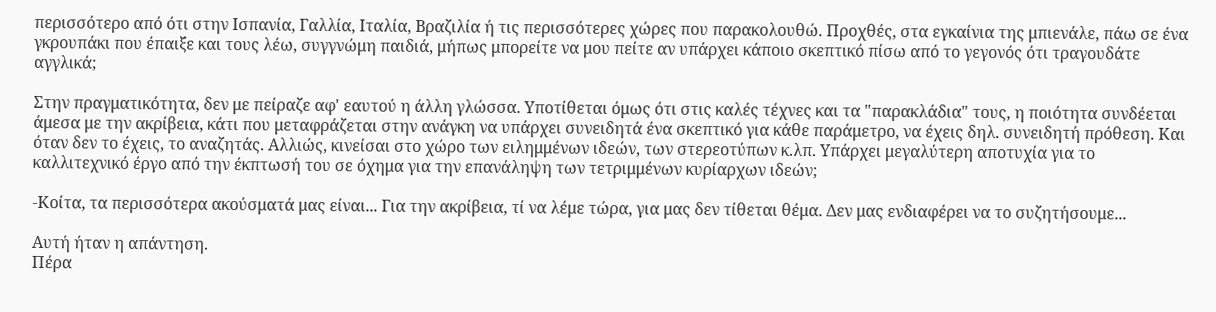περισσότερο από ότι στην Ισπανία, Γαλλία, Ιταλία, Βραζιλία ή τις περισσότερες χώρες που παρακολουθώ. Προχθές, στα εγκαίνια της μπιενάλε, πάω σε ένα γκρουπάκι που έπαιξε και τους λέω, συγγνώμη παιδιά, μήπως μπορείτε να μου πείτε αν υπάρχει κάποιο σκεπτικό πίσω από το γεγονός ότι τραγουδάτε αγγλικά;

Στην πραγματικότητα, δεν με πείραζε αφ' εαυτού η άλλη γλώσσα. Υποτίθεται όμως ότι στις καλές τέχνες και τα "παρακλάδια" τους, η ποιότητα συνδέεται άμεσα με την ακρίβεια, κάτι που μεταφράζεται στην ανάγκη να υπάρχει συνειδητά ένα σκεπτικό για κάθε παράμετρο, να έχεις δηλ. συνειδητή πρόθεση. Και όταν δεν το έχεις, το αναζητάς. Αλλιώς, κινείσαι στο χώρο των ειλημμένων ιδεών, των στερεοτύπων κ.λπ. Υπάρχει μεγαλύτερη αποτυχία για το καλλιτεχνικό έργο από την έκπτωσή του σε όχημα για την επανάληψη των τετριμμένων κυρίαρχων ιδεών;

-Κοίτα, τα περισσότερα ακούσματά μας είναι... Για την ακρίβεια, τί να λέμε τώρα, για μας δεν τίθεται θέμα. Δεν μας ενδιαφέρει να το συζητήσουμε...

Αυτή ήταν η απάντηση.
Πέρα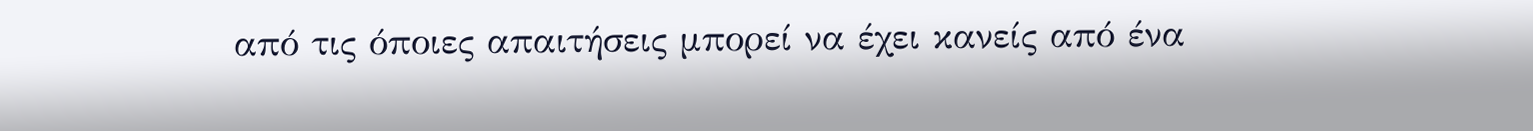από τις όποιες απαιτήσεις μπορεί να έχει κανείς από ένα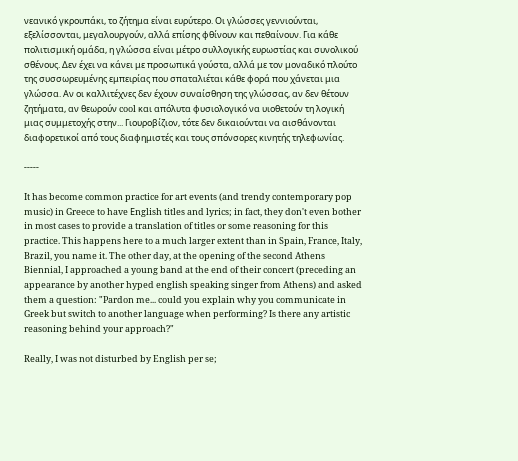νεανικό γκρουπάκι, το ζήτημα είναι ευρύτερο. Οι γλώσσες γεννιούνται, εξελίσσονται, μεγαλουργούν, αλλά επίσης φθίνουν και πεθαίνουν. Για κάθε πολιτισμική ομάδα, η γλώσσα είναι μέτρο συλλογικής ευρωστίας και συνολικού σθένους. Δεν έχει να κάνει με προσωπικά γούστα, αλλά με τον μοναδικό πλούτο της συσσωρευμένης εμπειρίας που σπαταλιέται κάθε φορά που χάνεται μια γλώσσα. Αν οι καλλιτέχνες δεν έχουν συναίσθηση της γλώσσας, αν δεν θέτουν ζητήματα, αν θεωρούν cool και απόλυτα φυσιολογικό να υιοθετούν τη λογική μιας συμμετοχής στην... Γιουροβίζιον, τότε δεν δικαιούνται να αισθάνονται διαφορετικοί από τους διαφημιστές και τους σπόνσορες κινητής τηλεφωνίας.

-----

It has become common practice for art events (and trendy contemporary pop music) in Greece to have Εnglish titles and lyrics; in fact, they don't even bother in most cases to provide a translation of titles or some reasoning for this practice. This happens here to a much larger extent than in Spain, France, Italy, Brazil, you name it. The other day, at the opening of the second Athens Biennial, I approached a young band at the end of their concert (preceding an appearance by another hyped english speaking singer from Athens) and asked them a question: "Pardon me... could you explain why you communicate in Greek but switch to another language when performing? Is there any artistic reasoning behind your approach?"

Really, I was not disturbed by English per se;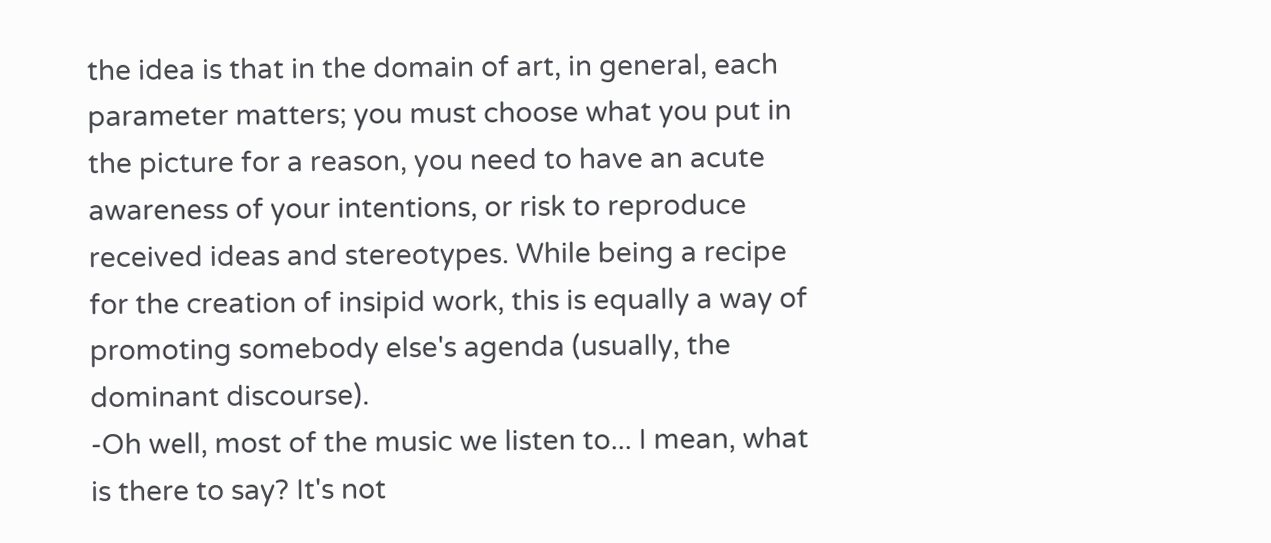the idea is that in the domain of art, in general, each parameter matters; you must choose what you put in the picture for a reason, you need to have an acute awareness of your intentions, or risk to reproduce received ideas and stereotypes. While being a recipe for the creation of insipid work, this is equally a way of promoting somebody else's agenda (usually, the dominant discourse).
-Oh well, most of the music we listen to... I mean, what is there to say? It's not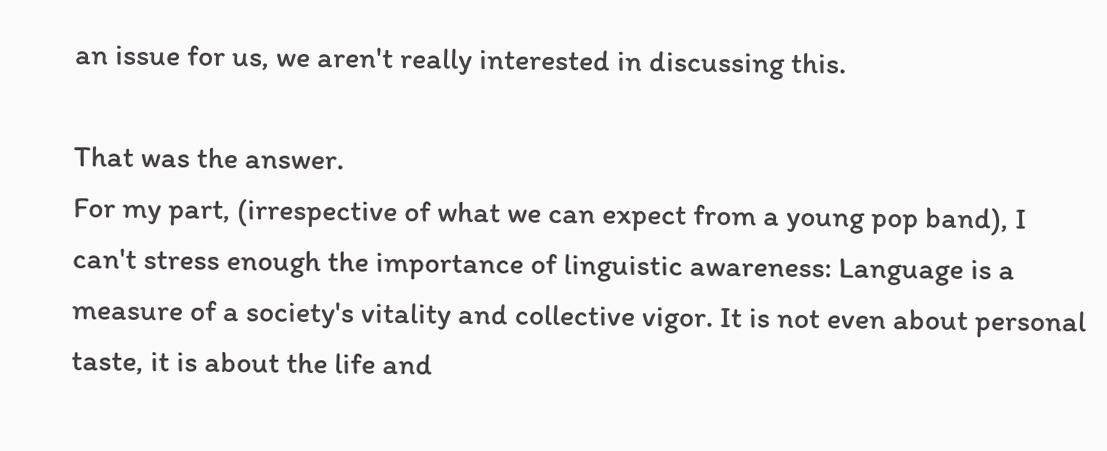an issue for us, we aren't really interested in discussing this.

That was the answer.
For my part, (irrespective of what we can expect from a young pop band), I can't stress enough the importance of linguistic awareness: Language is a measure of a society's vitality and collective vigor. It is not even about personal taste, it is about the life and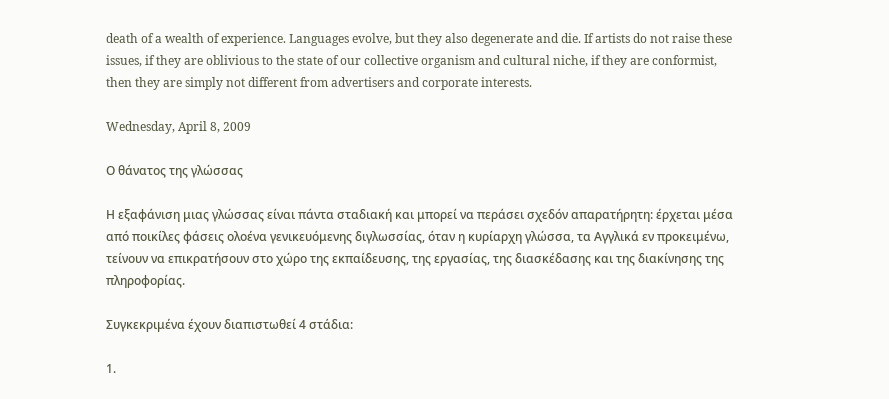death of a wealth of experience. Languages evolve, but they also degenerate and die. If artists do not raise these issues, if they are oblivious to the state of our collective organism and cultural niche, if they are conformist, then they are simply not different from advertisers and corporate interests.

Wednesday, April 8, 2009

Ο θάνατος της γλώσσας

Η εξαφάνιση μιας γλώσσας είναι πάντα σταδιακή και μπορεί να περάσει σχεδόν απαρατήρητη: έρχεται μέσα από ποικίλες φάσεις ολοένα γενικευόμενης διγλωσσίας, όταν η κυρίαρχη γλώσσα, τα Αγγλικά εν προκειμένω, τείνουν να επικρατήσουν στο χώρο της εκπαίδευσης, της εργασίας, της διασκέδασης και της διακίνησης της πληροφορίας.

Συγκεκριμένα έχουν διαπιστωθεί 4 στάδια:

1.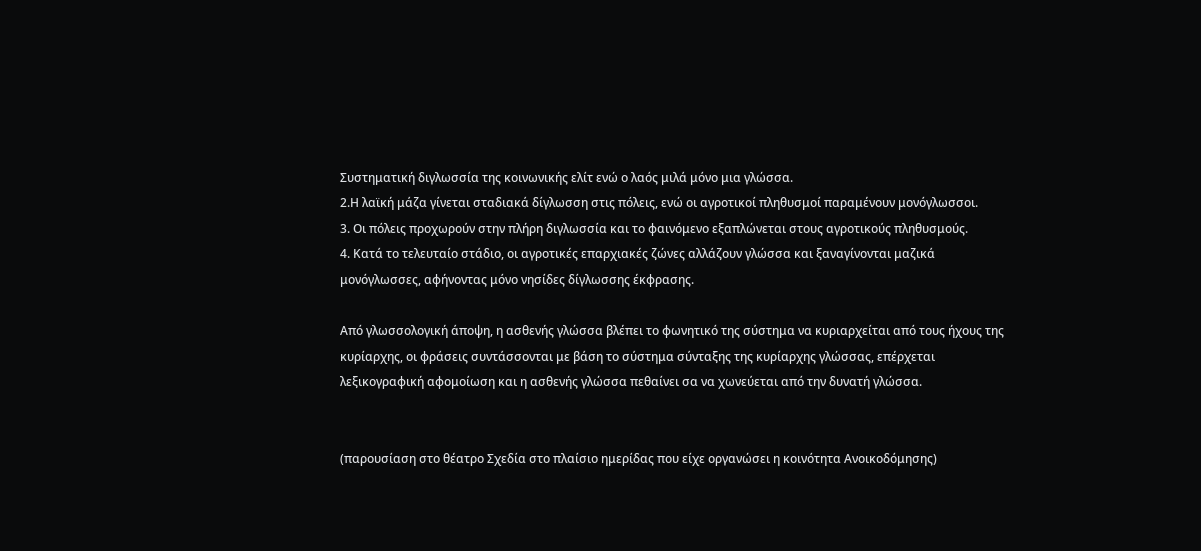Συστηματική διγλωσσία της κοινωνικής ελίτ ενώ ο λαός μιλά μόνο μια γλώσσα.
2.Η λαϊκή μάζα γίνεται σταδιακά δίγλωσση στις πόλεις, ενώ οι αγροτικοί πληθυσμοί παραμένουν μονόγλωσσοι.
3. Οι πόλεις προχωρούν στην πλήρη διγλωσσία και το φαινόμενο εξαπλώνεται στους αγροτικούς πληθυσμούς.
4. Κατά το τελευταίο στάδιο, οι αγροτικές επαρχιακές ζώνες αλλάζουν γλώσσα και ξαναγίνονται μαζικά μονόγλωσσες, αφήνοντας μόνο νησίδες δίγλωσσης έκφρασης.

Από γλωσσολογική άποψη, η ασθενής γλώσσα βλέπει το φωνητικό της σύστημα να κυριαρχείται από τους ήχους της κυρίαρχης, οι φράσεις συντάσσονται με βάση το σύστημα σύνταξης της κυρίαρχης γλώσσας, επέρχεται λεξικογραφική αφομοίωση και η ασθενής γλώσσα πεθαίνει σα να χωνεύεται από την δυνατή γλώσσα.


(παρουσίαση στο θέατρο Σχεδία στο πλαίσιο ημερίδας που είχε οργανώσει η κοινότητα Ανοικοδόμησης)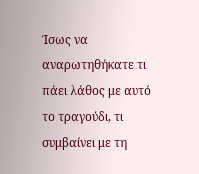Ίσως να αναρωτηθήκατε τι πάει λάθος με αυτό το τραγούδι, τι συμβαίνει με τη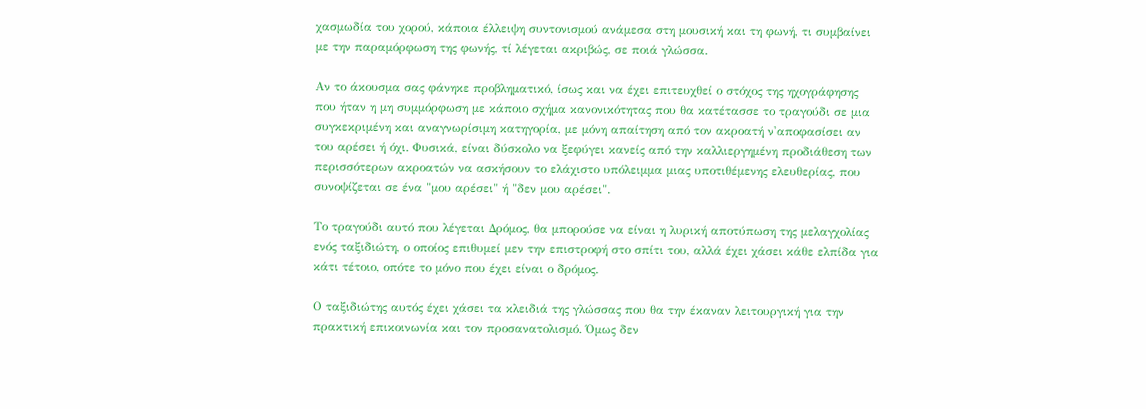χασμωδία του χορού, κάποια έλλειψη συντονισμού ανάμεσα στη μουσική και τη φωνή, τι συμβαίνει με την παραμόρφωση της φωνής, τί λέγεται ακριβώς, σε ποιά γλώσσα.

Αν το άκουσμα σας φάνηκε προβληματικό, ίσως και να έχει επιτευχθεί ο στόχος της ηχογράφησης που ήταν η μη συμμόρφωση με κάποιο σχήμα κανονικότητας που θα κατέτασσε το τραγούδι σε μια συγκεκριμένη και αναγνωρίσιμη κατηγορία, με μόνη απαίτηση από τον ακροατή ν'αποφασίσει αν του αρέσει ή όχι. Φυσικά, είναι δύσκολο να ξεφύγει κανείς από την καλλιεργημένη προδιάθεση των περισσότερων ακροατών να ασκήσουν το ελάχιστο υπόλειμμα μιας υποτιθέμενης ελευθερίας, που συνοψίζεται σε ένα "μου αρέσει" ή "δεν μου αρέσει".

Το τραγούδι αυτό που λέγεται Δρόμος, θα μπορούσε να είναι η λυρική αποτύπωση της μελαγχολίας ενός ταξιδιώτη, ο οποίος επιθυμεί μεν την επιστροφή στο σπίτι του, αλλά έχει χάσει κάθε ελπίδα για κάτι τέτοιο, οπότε το μόνο που έχει είναι ο δρόμος.

Ο ταξιδιώτης αυτός έχει χάσει τα κλειδιά της γλώσσας που θα την έκαναν λειτουργική για την πρακτική επικοινωνία και τον προσανατολισμό. Όμως δεν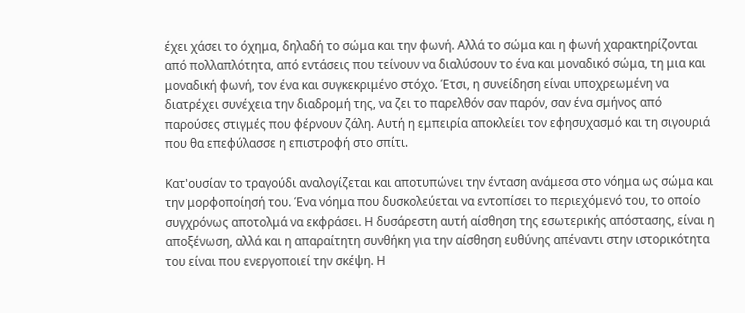έχει χάσει το όχημα, δηλαδή το σώμα και την φωνή. Αλλά το σώμα και η φωνή χαρακτηρίζονται από πολλαπλότητα, από εντάσεις που τείνουν να διαλύσουν το ένα και μοναδικό σώμα, τη μια και μοναδική φωνή, τον ένα και συγκεκριμένο στόχο. Έτσι, η συνείδηση είναι υποχρεωμένη να διατρέχει συνέχεια την διαδρομή της, να ζει το παρελθόν σαν παρόν, σαν ένα σμήνος από παρούσες στιγμές που φέρνουν ζάλη. Αυτή η εμπειρία αποκλείει τον εφησυχασμό και τη σιγουριά που θα επεφύλασσε η επιστροφή στο σπίτι.

Κατ'ουσίαν το τραγούδι αναλογίζεται και αποτυπώνει την ένταση ανάμεσα στο νόημα ως σώμα και την μορφοποίησή του. Ένα νόημα που δυσκολεύεται να εντοπίσει το περιεχόμενό του, το οποίο συγχρόνως αποτολμά να εκφράσει. Η δυσάρεστη αυτή αίσθηση της εσωτερικής απόστασης, είναι η αποξένωση, αλλά και η απαραίτητη συνθήκη για την αίσθηση ευθύνης απέναντι στην ιστορικότητα του είναι που ενεργοποιεί την σκέψη. Η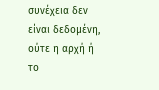συνέχεια δεν είναι δεδομένη, ούτε η αρχή ή το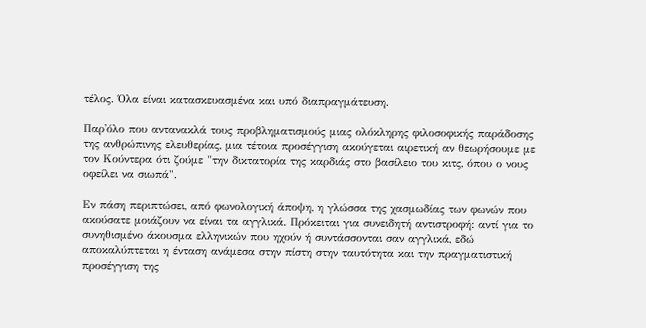τέλος. Όλα είναι κατασκευασμένα και υπό διαπραγμάτευση.

Παρ'όλο που αντανακλά τους προβληματισμούς μιας ολόκληρης φιλοσοφικής παράδοσης της ανθρώπινης ελευθερίας, μια τέτοια προσέγγιση ακούγεται αιρετική αν θεωρήσουμε με τον Κούντερα ότι ζούμε "την δικτατορία της καρδιάς στο βασίλειο του κιτς, όπου ο νους οφείλει να σιωπά".

Εν πάση περιπτώσει, από φωνολογική άποψη, η γλώσσα της χασμωδίας των φωνών που ακούσατε μοιάζουν να είναι τα αγγλικά. Πρόκειται για συνειδητή αντιστροφή: αντί για το συνηθισμένο άκουσμα ελληνικών που ηχούν ή συντάσσονται σαν αγγλικά, εδώ αποκαλύπτεται η ένταση ανάμεσα στην πίστη στην ταυτότητα και την πραγματιστική προσέγγιση της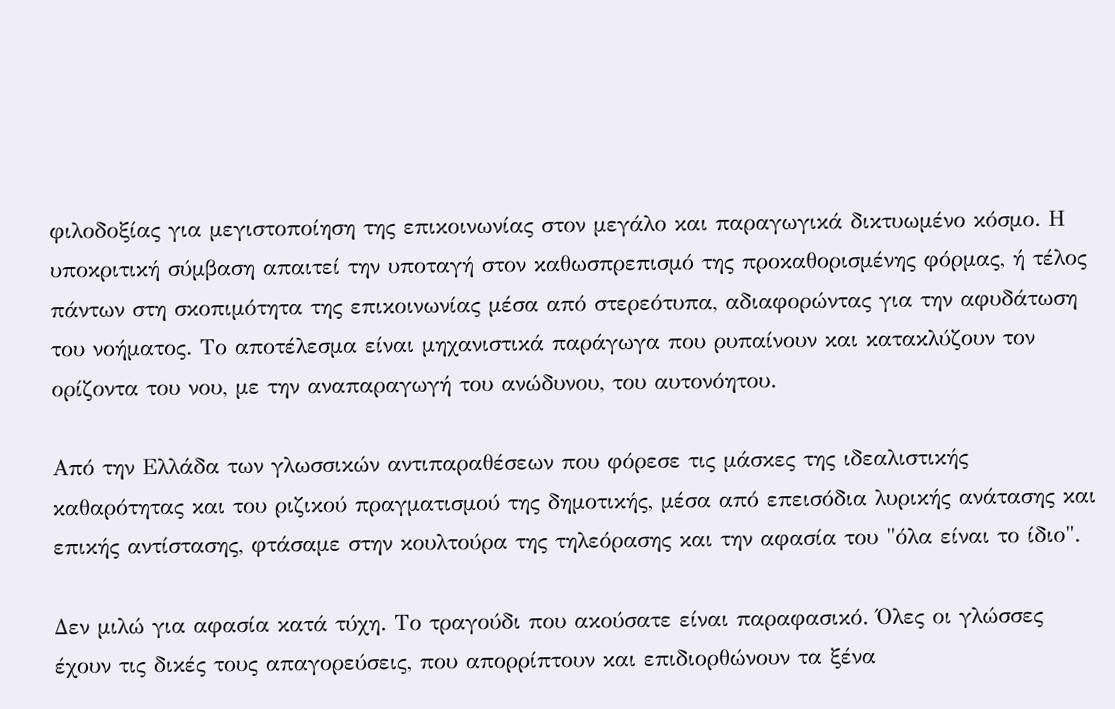φιλοδοξίας για μεγιστοποίηση της επικοινωνίας στον μεγάλο και παραγωγικά δικτυωμένο κόσμο. Η υποκριτική σύμβαση απαιτεί την υποταγή στον καθωσπρεπισμό της προκαθορισμένης φόρμας, ή τέλος πάντων στη σκοπιμότητα της επικοινωνίας μέσα από στερεότυπα, αδιαφορώντας για την αφυδάτωση του νοήματος. Το αποτέλεσμα είναι μηχανιστικά παράγωγα που ρυπαίνουν και κατακλύζουν τον ορίζοντα του νου, με την αναπαραγωγή του ανώδυνου, του αυτονόητου.

Από την Ελλάδα των γλωσσικών αντιπαραθέσεων που φόρεσε τις μάσκες της ιδεαλιστικής καθαρότητας και του ριζικού πραγματισμού της δημοτικής, μέσα από επεισόδια λυρικής ανάτασης και επικής αντίστασης, φτάσαμε στην κουλτούρα της τηλεόρασης και την αφασία του "όλα είναι το ίδιο".

Δεν μιλώ για αφασία κατά τύχη. Το τραγούδι που ακούσατε είναι παραφασικό. Όλες οι γλώσσες έχουν τις δικές τους απαγορεύσεις, που απορρίπτουν και επιδιορθώνουν τα ξένα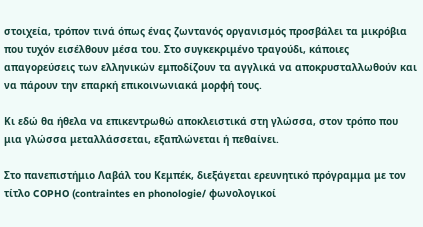στοιχεία, τρόπον τινά όπως ένας ζωντανός οργανισμός προσβάλει τα μικρόβια που τυχόν εισέλθουν μέσα του. Στο συγκεκριμένο τραγούδι, κάποιες απαγορεύσεις των ελληνικών εμποδίζουν τα αγγλικά να αποκρυσταλλωθούν και να πάρουν την επαρκή επικοινωνιακά μορφή τους.

Κι εδώ θα ήθελα να επικεντρωθώ αποκλειστικά στη γλώσσα, στον τρόπο που μια γλώσσα μεταλλάσσεται, εξαπλώνεται ή πεθαίνει.

Στο πανεπιστήμιο Λαβάλ του Κεμπέκ, διεξάγεται ερευνητικό πρόγραμμα με τον τίτλο COPHO (contraintes en phonologie/ φωνολογικοί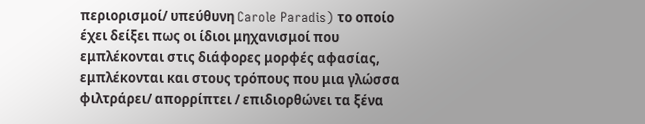περιορισμοί/ υπεύθυνη Carole Paradis) το οποίο έχει δείξει πως οι ίδιοι μηχανισμοί που εμπλέκονται στις διάφορες μορφές αφασίας, εμπλέκονται και στους τρόπους που μια γλώσσα φιλτράρει/ απορρίπτει / επιδιορθώνει τα ξένα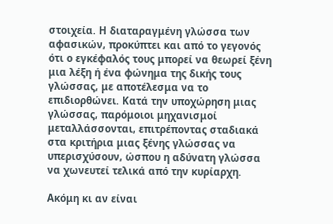στοιχεία. Η διαταραγμένη γλώσσα των αφασικών, προκύπτει και από το γεγονός ότι ο εγκέφαλός τους μπορεί να θεωρεί ξένη μια λέξη ή ένα φώνημα της δικής τους γλώσσας, με αποτέλεσμα να το επιδιορθώνει. Κατά την υποχώρηση μιας γλώσσας, παρόμοιοι μηχανισμοί μεταλλάσσονται, επιτρέποντας σταδιακά στα κριτήρια μιας ξένης γλώσσας να υπερισχύσουν, ώσπου η αδύνατη γλώσσα να χωνευτεί τελικά από την κυρίαρχη.

Ακόμη κι αν είναι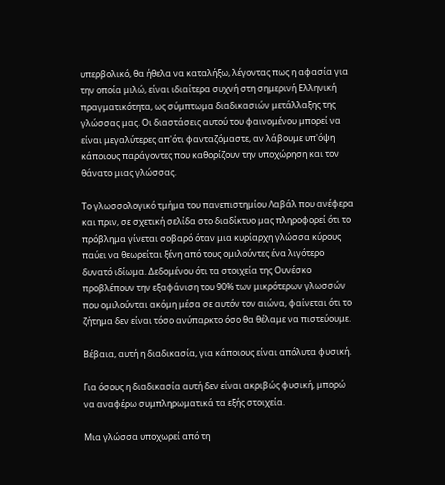υπερβολικό, θα ήθελα να καταλήξω, λέγοντας πως η αφασία για την οποία μιλώ, είναι ιδιαίτερα συχνή στη σημερινή Ελληνική πραγματικότητα, ως σύμπτωμα διαδικασιών μετάλλαξης της γλώσσας μας. Οι διαστάσεις αυτού του φαινομένου μπορεί να είναι μεγαλύτερες απ'ότι φανταζόμαστε, αν λάβουμε υπ'όψη κάποιους παράγοντες που καθορίζουν την υποχώρηση και τον θάνατο μιας γλώσσας.

Το γλωσσολογικό τμήμα του πανεπιστημίου Λαβάλ που ανέφερα και πριν, σε σχετική σελίδα στο διαδίκτυο μας πληροφορεί ότι το πρόβλημα γίνεται σοβαρό όταν μια κυρίαρχη γλώσσα κύρους παύει να θεωρείται ξένη από τους ομιλούντες ένα λιγότερο δυνατό ιδίωμα. Δεδομένου ότι τα στοιχεία της Ουνέσκο προβλέπουν την εξαφάνιση του 90% των μικρότερων γλωσσών που ομιλούνται ακόμη μέσα σε αυτόν τον αιώνα, φαίνεται ότι το ζήτημα δεν είναι τόσο ανύπαρκτο όσο θα θέλαμε να πιστεύουμε.

Βέβαια, αυτή η διαδικασία, για κάποιους είναι απόλυτα φυσική.

Για όσους η διαδικασία αυτή δεν είναι ακριβώς φυσική, μπορώ να αναφέρω συμπληρωματικά τα εξής στοιχεία.

Μια γλώσσα υποχωρεί από τη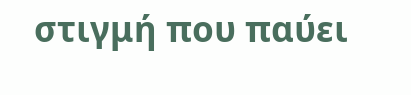στιγμή που παύει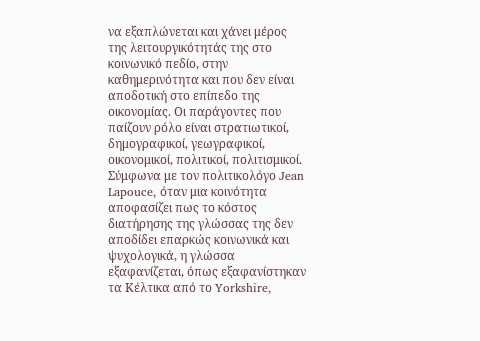να εξαπλώνεται και χάνει μέρος της λειτουργικότητάς της στο κοινωνικό πεδίο, στην καθημερινότητα και που δεν είναι αποδοτική στο επίπεδο της οικονομίας. Οι παράγοντες που παίζουν ρόλο είναι στρατιωτικοί, δημογραφικοί, γεωγραφικοί, οικονομικοί, πολιτικοί, πολιτισμικοί. Σύμφωνα με τον πολιτικολόγο Jean Lapouce, όταν μια κοινότητα αποφασίζει πως το κόστος διατήρησης της γλώσσας της δεν αποδίδει επαρκώς κοινωνικά και ψυχολογικά, η γλώσσα εξαφανίζεται, όπως εξαφανίστηκαν τα Κέλτικα από το Yorkshire,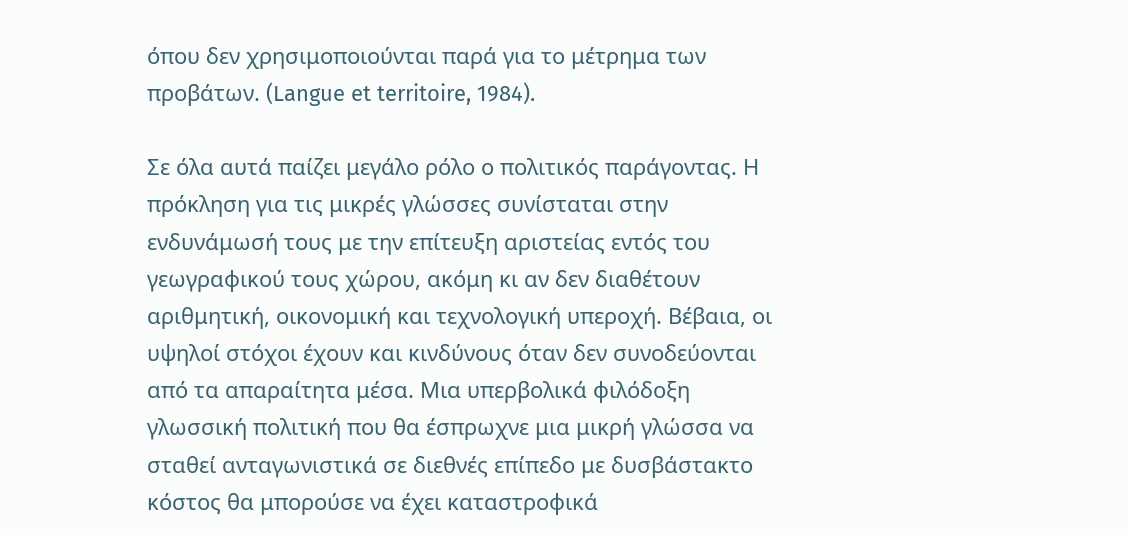όπου δεν χρησιμοποιούνται παρά για το μέτρημα των προβάτων. (Langue et territoire, 1984).

Σε όλα αυτά παίζει μεγάλο ρόλο ο πολιτικός παράγοντας. Η πρόκληση για τις μικρές γλώσσες συνίσταται στην ενδυνάμωσή τους με την επίτευξη αριστείας εντός του γεωγραφικού τους χώρου, ακόμη κι αν δεν διαθέτουν αριθμητική, οικονομική και τεχνολογική υπεροχή. Βέβαια, οι υψηλοί στόχοι έχουν και κινδύνους όταν δεν συνοδεύονται από τα απαραίτητα μέσα. Μια υπερβολικά φιλόδοξη γλωσσική πολιτική που θα έσπρωχνε μια μικρή γλώσσα να σταθεί ανταγωνιστικά σε διεθνές επίπεδο με δυσβάστακτο κόστος θα μπορούσε να έχει καταστροφικά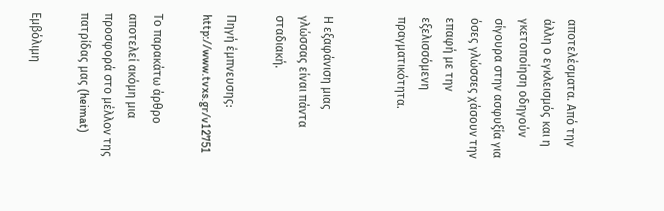αποτελέσματα. Από την άλλη ο εγκλεισμός και η γκετοποίηση οδηγούν σίγουρα στην ασφυξία για όσες γλώσσες χάσουν την επαφή με την εξελισσόμενη πραγματικότητα.


Η εξαφάνιση μιας γλώσσας είναι πάντα σταδιακή.

Πηγή έμπνευσης: http://www.tvxs.gr/v12751

Το παρακάτω άρθρο αποτελεί ακόμη μια προσφορά στο μέλλον της πατρίδας μας (heimat)

Εμβόλιμη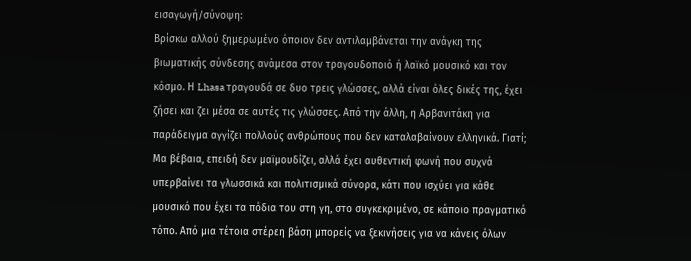εισαγωγή/σύνοψη:
Βρίσκω αλλού ξημερωμένο όποιον δεν αντιλαμβάνεται την ανάγκη της βιωματικής σύνδεσης ανάμεσα στον τραγουδοποιό ή λαϊκό μουσικό και τον κόσμο. Η Lhasa τραγουδά σε δυο τρεις γλώσσες, αλλά είναι όλες δικές της, έχει ζήσει και ζει μέσα σε αυτές τις γλώσσες. Από την άλλη, η Αρβανιτάκη για παράδειγμα αγγίζει πολλούς ανθρώπους που δεν καταλαβαίνουν ελληνικά. Γιατί; Μα βέβαια, επειδή δεν μαϊμουδίζει, αλλά έχει αυθεντική φωνή που συχνά υπερβαίνει τα γλωσσικά και πολιτισμικά σύνορα, κάτι που ισχύει για κάθε μουσικό που έχει τα πόδια του στη γη, στο συγκεκριμένο, σε κάποιο πραγματικό τόπο. Από μια τέτοια στέρεη βάση μπορείς να ξεκινήσεις για να κάνεις όλων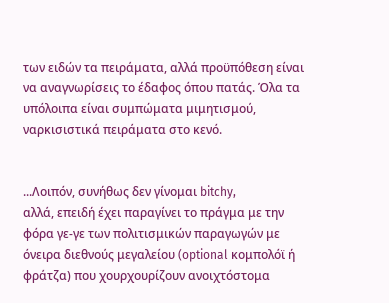των ειδών τα πειράματα, αλλά προϋπόθεση είναι να αναγνωρίσεις το έδαφος όπου πατάς. Όλα τα υπόλοιπα είναι συμπώματα μιμητισμού, ναρκισιστικά πειράματα στο κενό.


...Λοιπόν, συνήθως δεν γίνομαι bitchy,
αλλά, επειδή έχει παραγίνει το πράγμα με την φόρα γε-γε των πολιτισμικών παραγωγών με όνειρα διεθνούς μεγαλείου (optional κομπολόϊ ή φράτζα) που χουρχουρίζουν ανοιχτόστομα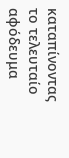καταπίνοντας το τελευταίο αφόδευμα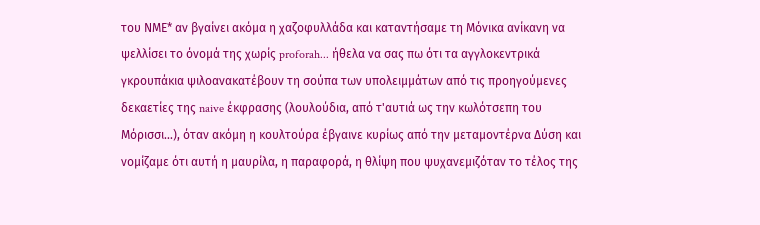του ΝΜΕ* αν βγαίνει ακόμα η χαζοφυλλάδα και καταντήσαμε τη Μόνικα ανίκανη να ψελλίσει το όνομά της χωρίς proforah... ήθελα να σας πω ότι τα αγγλοκεντρικά γκρουπάκια ψιλοανακατέβουν τη σούπα των υπολειμμάτων από τις προηγούμενες δεκαετίες της naive έκφρασης (λουλούδια, από τ'αυτιά ως την κωλότσεπη του Μόρισσι...), όταν ακόμη η κουλτούρα έβγαινε κυρίως από την μεταμοντέρνα Δύση και νομίζαμε ότι αυτή η μαυρίλα, η παραφορά, η θλίψη που ψυχανεμιζόταν το τέλος της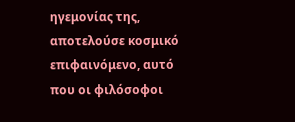ηγεμονίας της, αποτελούσε κοσμικό επιφαινόμενο, αυτό που οι φιλόσοφοι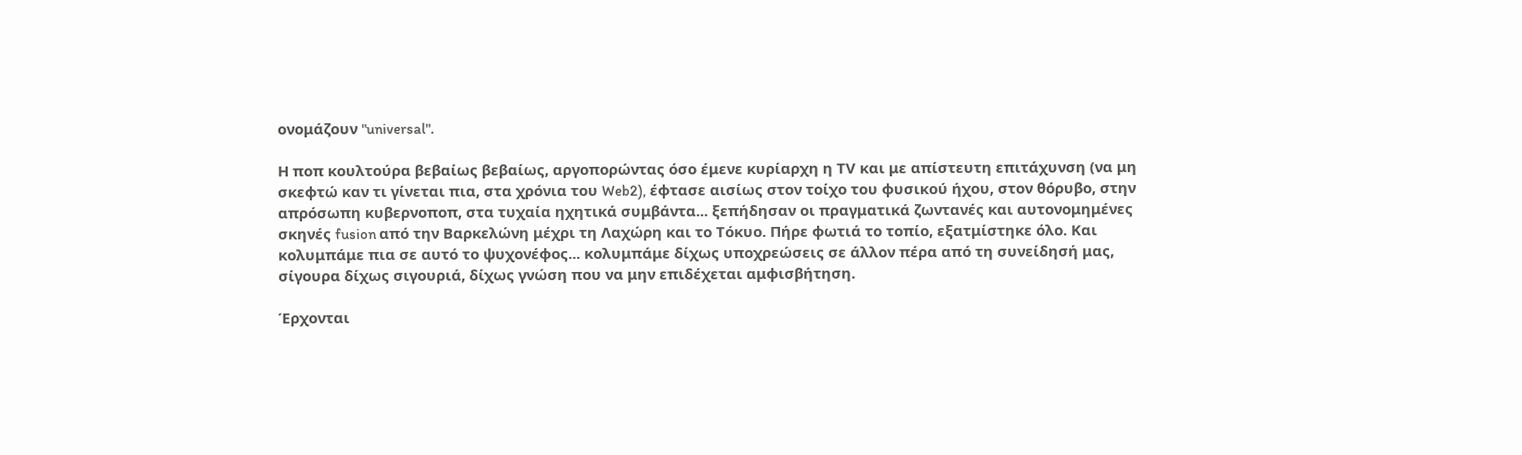ονομάζουν "universal".

Η ποπ κουλτούρα βεβαίως βεβαίως, αργοπορώντας όσο έμενε κυρίαρχη η ΤV και με απίστευτη επιτάχυνση (να μη σκεφτώ καν τι γίνεται πια, στα χρόνια του Web2), έφτασε αισίως στον τοίχο του φυσικού ήχου, στον θόρυβο, στην απρόσωπη κυβερνοποπ, στα τυχαία ηχητικά συμβάντα... ξεπήδησαν οι πραγματικά ζωντανές και αυτονομημένες σκηνές fusion από την Βαρκελώνη μέχρι τη Λαχώρη και το Τόκυο. Πήρε φωτιά το τοπίο, εξατμίστηκε όλο. Και κολυμπάμε πια σε αυτό το ψυχονέφος... κολυμπάμε δίχως υποχρεώσεις σε άλλον πέρα από τη συνείδησή μας, σίγουρα δίχως σιγουριά, δίχως γνώση που να μην επιδέχεται αμφισβήτηση.

Έρχονται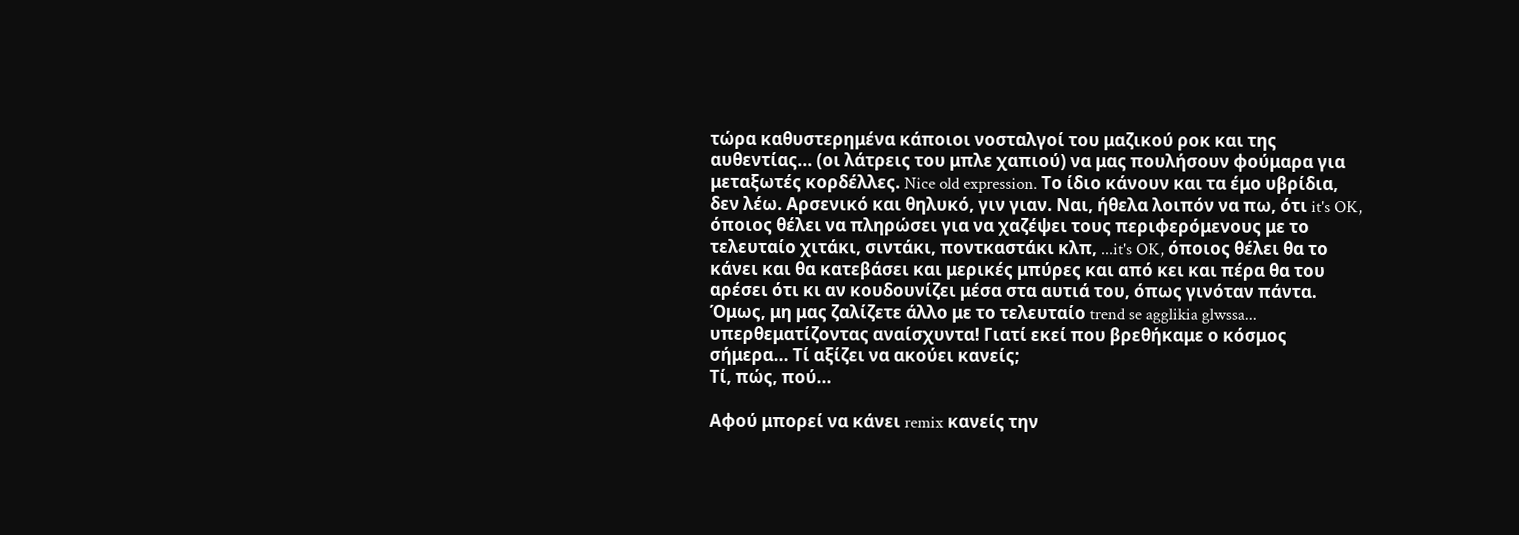τώρα καθυστερημένα κάποιοι νοσταλγοί του μαζικού ροκ και της αυθεντίας... (οι λάτρεις του μπλε χαπιού) να μας πουλήσουν φούμαρα για μεταξωτές κορδέλλες. Nice old expression. Το ίδιο κάνουν και τα έμο υβρίδια, δεν λέω. Αρσενικό και θηλυκό, γιν γιαν. Nαι, ήθελα λοιπόν να πω, ότι it's OK, όποιος θέλει να πληρώσει για να χαζέψει τους περιφερόμενους με το τελευταίο χιτάκι, σιντάκι, ποντκαστάκι κλπ, ...it's OK, όποιος θέλει θα το κάνει και θα κατεβάσει και μερικές μπύρες και από κει και πέρα θα του αρέσει ότι κι αν κουδουνίζει μέσα στα αυτιά του, όπως γινόταν πάντα. Όμως, μη μας ζαλίζετε άλλο με το τελευταίο trend se agglikia glwssa... υπερθεματίζοντας αναίσχυντα! Γιατί εκεί που βρεθήκαμε ο κόσμος σήμερα... Τί αξίζει να ακούει κανείς;
Τί, πώς, πού...

Αφού μπορεί να κάνει remix κανείς την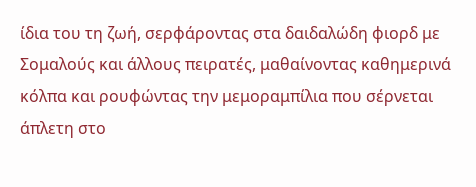ίδια του τη ζωή, σερφάροντας στα δαιδαλώδη φιορδ με Σομαλούς και άλλους πειρατές, μαθαίνοντας καθημερινά κόλπα και ρουφώντας την μεμοραμπίλια που σέρνεται άπλετη στο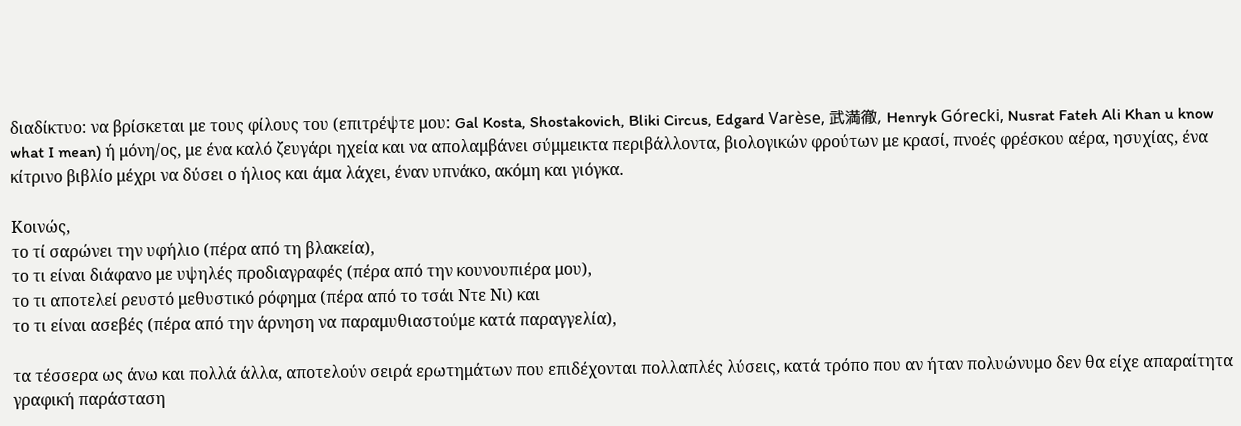διαδίκτυο: να βρίσκεται με τους φίλους του (επιτρέψτε μου: Gal Kosta, Shostakovich, Bliki Circus, Edgard Varèse, 武満徹, Henryk Górecki, Nusrat Fateh Ali Khan u know what I mean) ή μόνη/ος, με ένα καλό ζευγάρι ηχεία και να απολαμβάνει σύμμεικτα περιβάλλοντα, βιολογικών φρούτων με κρασί, πνοές φρέσκου αέρα, ησυχίας, ένα κίτρινο βιβλίο μέχρι να δύσει ο ήλιος και άμα λάχει, έναν υπνάκο, ακόμη και γιόγκα.

Κοινώς,
το τί σαρώνει την υφήλιο (πέρα από τη βλακεία),
το τι είναι διάφανο με υψηλές προδιαγραφές (πέρα από την κουνουπιέρα μου),
το τι αποτελεί ρευστό μεθυστικό ρόφημα (πέρα από το τσάι Ντε Νι) και
το τι είναι ασεβές (πέρα από την άρνηση να παραμυθιαστούμε κατά παραγγελία),

τα τέσσερα ως άνω και πολλά άλλα, αποτελούν σειρά ερωτημάτων που επιδέχονται πολλαπλές λύσεις, κατά τρόπο που αν ήταν πολυώνυμο δεν θα είχε απαραίτητα γραφική παράσταση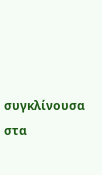συγκλίνουσα στα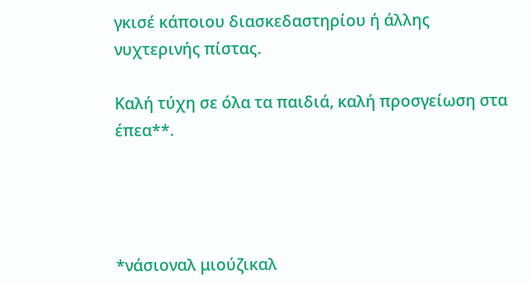γκισέ κάποιου διασκεδαστηρίου ή άλλης νυχτερινής πίστας.

Καλή τύχη σε όλα τα παιδιά, καλή προσγείωση στα έπεα**.




*νάσιοναλ μιούζικαλ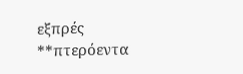εξπρές
**πτερόεντα